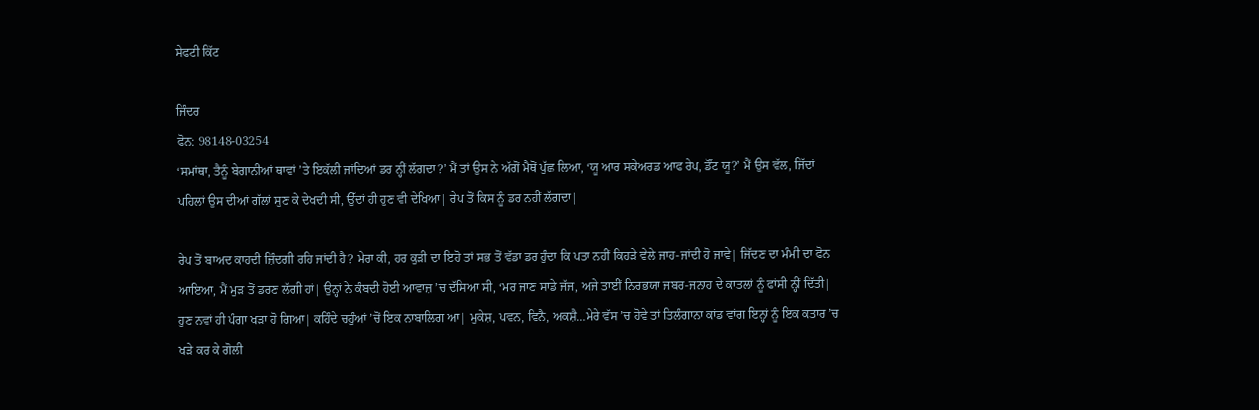ਸੇਫਟੀ ਕਿੱਟ

ਜਿੰਦਰ
ਫੋਨ: 98148-03254
‘ਸਮਾਂਥਾ, ਤੈਨੂੰ ਬੇਗਾਨੀਆਂ ਥਾਵਾਂ ’ਤੇ ਇਕੱਲੀ ਜਾਂਦਿਆਂ ਡਰ ਨ੍ਹੀਂ ਲੱਗਦਾ?’ ਮੈਂ ਤਾਂ ਉਸ ਨੇ ਅੱਗੋਂ ਮੈਥੋਂ ਪੁੱਛ ਲਿਆ, ‘ਯੂ ਆਰ ਸਕੇਅਰਡ ਆਫ ਰੇਪ, ਡੌਂਟ ਯੂ?’ ਮੈਂ ਉਸ ਵੱਲ, ਜਿੱਦਾਂ ਪਹਿਲਾਂ ਉਸ ਦੀਆਂ ਗੱਲਾਂ ਸੁਣ ਕੇ ਦੇਖਦੀ ਸੀ, ਉੱਦਾਂ ਹੀ ਹੁਣ ਵੀ ਦੇਖਿਆ| ਰੇਪ ਤੋਂ ਕਿਸ ਨੂੰ ਡਰ ਨਹੀਂ ਲੱਗਦਾ|

ਰੇਪ ਤੋਂ ਬਾਅਦ ਕਾਹਦੀ ਜ਼ਿੰਦਗੀ ਰਹਿ ਜਾਂਦੀ ਹੈ? ਮੇਰਾ ਕੀ, ਹਰ ਕੁੜੀ ਦਾ ਇਹੋ ਤਾਂ ਸਭ ਤੋਂ ਵੱਡਾ ਡਰ ਹੁੰਦਾ ਕਿ ਪਤਾ ਨਹੀਂ ਕਿਹੜੇ ਵੇਲੇ ਜਾਹ-ਜਾਂਦੀ ਹੋ ਜਾਵੇ| ਜਿੱਦਣ ਦਾ ਮੰਮੀ ਦਾ ਫੋਨ ਆਇਆ, ਮੈਂ ਮੁੜ ਤੋਂ ਡਰਣ ਲੱਗੀ ਹਾਂ| ਉਨ੍ਹਾਂ ਨੇ ਕੰਬਦੀ ਹੋਈ ਆਵਾਜ਼ ’ਚ ਦੱਸਿਆ ਸੀ, ‘ਮਰ ਜਾਣ ਸਾਡੇ ਜੱਜ, ਅਜੇ ਤਾਈਂ ਨਿਰਭਯਾ ਜਬਰ-ਜਨਾਹ ਦੇ ਕਾਤਲਾਂ ਨੂੰ ਫਾਂਸੀ ਨ੍ਹੀਂ ਦਿੱਤੀ| ਹੁਣ ਨਵਾਂ ਹੀ ਪੰਗਾ ਖੜਾ ਹੋ ਗਿਆ| ਕਹਿੰਦੇ ਚਹੁੰਆਂ ’ਚੋਂ ਇਕ ਨਾਬਾਲਿਗ ਆ| ਮੁਕੇਸ਼, ਪਵਨ, ਵਿਨੈ, ਅਕਸ਼ੈ…ਮੇਰੇ ਵੱਸ ’ਚ ਹੋਵੇ ਤਾਂ ਤਿਲੰਗਾਨਾ ਕਾਂਡ ਵਾਂਗ ਇਨ੍ਹਾਂ ਨੂੰ ਇਕ ਕਤਾਰ ’ਚ ਖੜੇ ਕਰ ਕੇ ਗੋਲੀ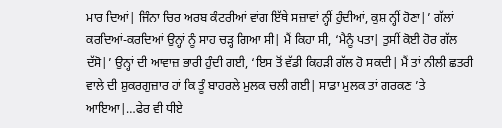ਮਾਰ ਦਿਆਂ| ਜਿੰਨਾ ਚਿਰ ਅਰਬ ਕੰਟਰੀਆਂ ਵਾਂਗ ਇੱਥੇ ਸਜ਼ਾਵਾਂ ਨ੍ਹੀਂ ਹੁੰਦੀਆਂ, ਕੁਸ਼ ਨ੍ਹੀਂ ਹੋਣਾ|’ ਗੱਲਾਂ ਕਰਦਿਆਂ-ਕਰਦਿਆਂ ਉਨ੍ਹਾਂ ਨੂੰ ਸਾਹ ਚੜ੍ਹ ਗਿਆ ਸੀ| ਮੈਂ ਕਿਹਾ ਸੀ, ‘ਮੈਨੂੰ ਪਤਾ| ਤੁਸੀਂ ਕੋਈ ਹੋਰ ਗੱਲ ਦੱਸੋ|’ ਉਨ੍ਹਾਂ ਦੀ ਆਵਾਜ਼ ਭਾਰੀ ਹੁੰਦੀ ਗਈ, ‘ਇਸ ਤੋਂ ਵੱਡੀ ਕਿਹੜੀ ਗੱਲ ਹੋ ਸਕਦੀ| ਮੈਂ ਤਾਂ ਨੀਲੀ ਛਤਰੀ ਵਾਲੇ ਦੀ ਸ਼ੁਕਰਗੁਜ਼ਾਰ ਹਾਂ ਕਿ ਤੂੰ ਬਾਹਰਲੇ ਮੁਲਕ ਚਲੀ ਗਈ| ਸਾਡਾ ਮੁਲਕ ਤਾਂ ਗਰਕਣ ’ਤੇ ਆਇਆ|…ਫੇਰ ਵੀ ਧੀਏ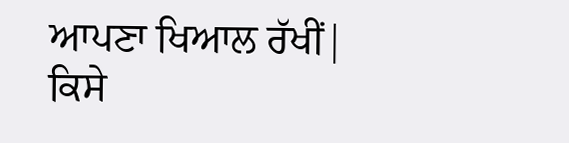ਆਪਣਾ ਖਿਆਲ ਰੱਖੀਂ| ਕਿਸੇ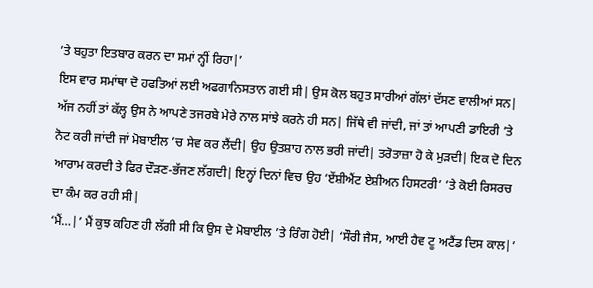’ਤੇ ਬਹੁਤਾ ਇਤਬਾਰ ਕਰਨ ਦਾ ਸਮਾਂ ਨ੍ਹੀਂ ਰਿਹਾ|’
ਇਸ ਵਾਰ ਸਮਾਂਥਾ ਦੋ ਹਫਤਿਆਂ ਲਈ ਅਫਗਾਨਿਸਤਾਨ ਗਈ ਸੀ| ਉਸ ਕੋਲ ਬਹੁਤ ਸਾਰੀਆਂ ਗੱਲਾਂ ਦੱਸਣ ਵਾਲੀਆਂ ਸਨ| ਅੱਜ ਨਹੀਂ ਤਾਂ ਕੱਲ੍ਹ ਉਸ ਨੇ ਆਪਣੇ ਤਜਰਬੇ ਮੇਰੇ ਨਾਲ ਸਾਂਝੇ ਕਰਨੇ ਹੀ ਸਨ| ਜਿੱਥੇ ਵੀ ਜਾਂਦੀ, ਜਾਂ ਤਾਂ ਆਪਣੀ ਡਾਇਰੀ ’ਤੇ ਨੋਟ ਕਰੀ ਜਾਂਦੀ ਜਾਂ ਮੋਬਾਈਲ ’ਚ ਸੇਵ ਕਰ ਲੈਂਦੀ| ਉਹ ਉਤਸ਼ਾਹ ਨਾਲ ਭਰੀ ਜਾਂਦੀ| ਤਰੋਤਾਜ਼ਾ ਹੋ ਕੇ ਮੁੜਦੀ| ਇਕ ਦੋ ਦਿਨ ਆਰਾਮ ਕਰਦੀ ਤੇ ਫਿਰ ਦੌੜਣ-ਭੱਜਣ ਲੱਗਦੀ| ਇਨ੍ਹਾਂ ਦਿਨਾਂ ਵਿਚ ਉਹ ‘ਏਂਸ਼ੀਐਂਟ ਏਸ਼ੀਅਨ ਹਿਸਟਰੀ’ ’ਤੇ ਕੋਈ ਰਿਸਰਚ ਦਾ ਕੰਮ ਕਰ ਰਹੀ ਸੀ|
‘ਮੈਂ…|’ ਮੈਂ ਕੁਝ ਕਹਿਣ ਹੀ ਲੱਗੀ ਸੀ ਕਿ ਉਸ ਦੇ ਮੋਬਾਈਲ ’ਤੇ ਰਿੰਗ ਹੋਈ| ‘ਸੌਰੀ ਜੈਸ, ਆਈ ਹੈਵ ਟੂ ਅਟੈਂਡ ਦਿਸ ਕਾਲ|’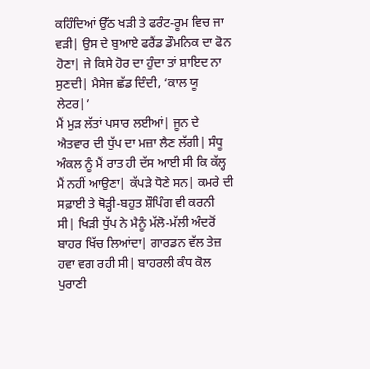ਕਹਿੰਦਿਆਂ ਉੱਠ ਖੜੀ ਤੇ ਫਰੰਟ-ਰੂਮ ਵਿਚ ਜਾ ਵੜੀ| ਉਸ ਦੇ ਬੁਆਏ ਫਰੈਂਡ ਡੌਮਨਿਕ ਦਾ ਫੋਨ ਹੋਣਾ| ਜੇ ਕਿਸੇ ਹੋਰ ਦਾ ਹੁੰਦਾ ਤਾਂ ਸ਼ਾਇਦ ਨਾ ਸੁਣਦੀ| ਮੈਸੇਜ ਛੱਡ ਦਿੰਦੀ, ‘ਕਾਲ ਯੂ ਲੇਟਰ|’
ਮੈਂ ਮੁੜ ਲੱਤਾਂ ਪਸਾਰ ਲਈਆਂ| ਜੂਨ ਦੇ ਐਤਵਾਰ ਦੀ ਧੁੱਪ ਦਾ ਮਜ਼ਾ ਲੈਣ ਲੱਗੀ| ਸੰਧੂ ਅੰਕਲ ਨੂੰ ਮੈਂ ਰਾਤ ਹੀ ਦੱਸ ਆਈ ਸੀ ਕਿ ਕੱਲ੍ਹ ਮੈਂ ਨਹੀਂ ਆਉਣਾ| ਕੱਪੜੇ ਧੋਣੇ ਸਨ| ਕਮਰੇ ਦੀ ਸਫ਼ਾਈ ਤੇ ਥੋੜ੍ਹੀ-ਬਹੁਤ ਸ਼ੌਪਿੰਗ ਵੀ ਕਰਨੀ ਸੀ| ਖਿੜੀ ਧੁੱਪ ਨੇ ਮੈਨੂੰ ਮੱਲੋ-ਮੱਲੀ ਅੰਦਰੋਂ ਬਾਹਰ ਖਿੱਚ ਲਿਆਂਦਾ| ਗਾਰਡਨ ਵੱਲ ਤੇਜ਼ ਹਵਾ ਵਗ ਰਹੀ ਸੀ| ਬਾਹਰਲੀ ਕੰਧ ਕੋਲ ਪੁਰਾਣੀ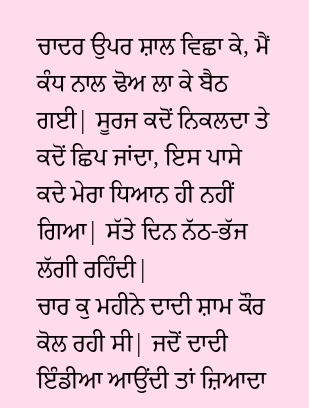ਚਾਦਰ ਉਪਰ ਸ਼ਾਲ ਵਿਛਾ ਕੇ, ਮੈਂ ਕੰਧ ਨਾਲ ਢੋਅ ਲਾ ਕੇ ਬੈਠ ਗਈ| ਸੂਰਜ ਕਦੋਂ ਨਿਕਲਦਾ ਤੇ ਕਦੋਂ ਛਿਪ ਜਾਂਦਾ, ਇਸ ਪਾਸੇ ਕਦੇ ਮੇਰਾ ਧਿਆਨ ਹੀ ਨਹੀਂ ਗਿਆ| ਸੱਤੇ ਦਿਨ ਨੱਠ-ਭੱਜ ਲੱਗੀ ਰਹਿੰਦੀ|
ਚਾਰ ਕੁ ਮਹੀਨੇ ਦਾਦੀ ਸ਼ਾਮ ਕੌਰ ਕੋਲ ਰਹੀ ਸੀ| ਜਦੋਂ ਦਾਦੀ ਇੰਡੀਆ ਆਉਂਦੀ ਤਾਂ ਜ਼ਿਆਦਾ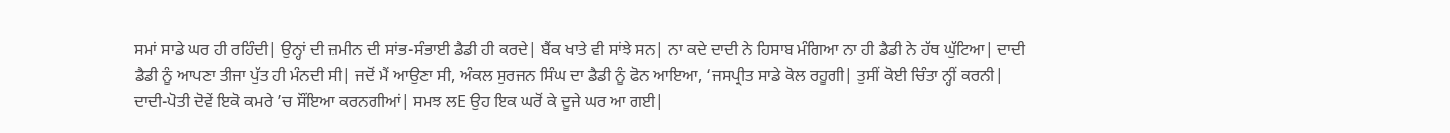ਸਮਾਂ ਸਾਡੇ ਘਰ ਹੀ ਰਹਿੰਦੀ| ਉਨ੍ਹਾਂ ਦੀ ਜ਼ਮੀਨ ਦੀ ਸਾਂਭ-ਸੰਭਾਈ ਡੈਡੀ ਹੀ ਕਰਦੇ| ਬੈਂਕ ਖਾਤੇ ਵੀ ਸਾਂਝੇ ਸਨ| ਨਾ ਕਦੇ ਦਾਦੀ ਨੇ ਹਿਸਾਬ ਮੰਗਿਆ ਨਾ ਹੀ ਡੈਡੀ ਨੇ ਹੱਥ ਘੁੱਟਿਆ| ਦਾਦੀ ਡੈਡੀ ਨੂੰ ਆਪਣਾ ਤੀਜਾ ਪੁੱਤ ਹੀ ਮੰਨਦੀ ਸੀ| ਜਦੋਂ ਮੈਂ ਆਉਣਾ ਸੀ, ਅੰਕਲ ਸੁਰਜਨ ਸਿੰਘ ਦਾ ਡੈਡੀ ਨੂੰ ਫੋਨ ਆਇਆ, ‘ਜਸਪ੍ਰੀਤ ਸਾਡੇ ਕੋਲ ਰਹੂਗੀ| ਤੁਸੀਂ ਕੋਈ ਚਿੰਤਾ ਨ੍ਹੀਂ ਕਰਨੀ| ਦਾਦੀ-ਪੋਤੀ ਦੋਵੇਂ ਇਕੋ ਕਮਰੇ ’ਚ ਸੌਂਇਆ ਕਰਨਗੀਆਂ| ਸਮਝ ਲE ਉਹ ਇਕ ਘਰੋਂ ਕੇ ਦੂਜੇ ਘਰ ਆ ਗਈ|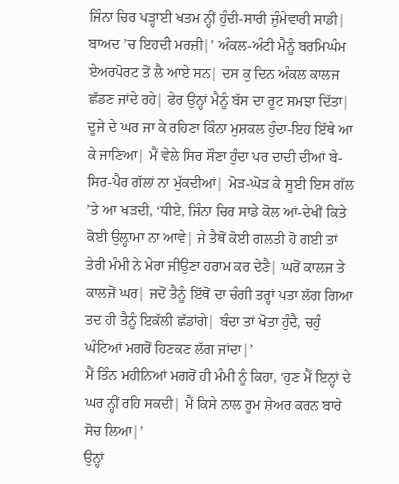ਜਿੰਨਾ ਚਿਰ ਪੜ੍ਹਾਈ ਖਤਮ ਨ੍ਹੀਂ ਹੁੰਦੀ-ਸਾਰੀ ਜ਼ੁੰਮੇਵਾਰੀ ਸਾਡੀ| ਬਾਅਦ ’ਚ ਇਹਦੀ ਮਰਜ਼ੀ|’ ਅੰਕਲ-ਅੰਟੀ ਮੈਨੂੰ ਬਰਮਿਘੰਮ ਏਅਰਪੋਰਟ ਤੋਂ ਲੈ ਆਏ ਸਨ| ਦਸ ਕੁ ਦਿਨ ਅੰਕਲ ਕਾਲਜ ਛੱਡਣ ਜਾਂਦੇ ਰਹੇ| ਫੇਰ ਉਨ੍ਹਾਂ ਮੈਨੂੰ ਬੱਸ ਦਾ ਰੂਟ ਸਮਝਾ ਦਿੱਤਾ| ਦੂਜੇ ਦੇ ਘਰ ਜਾ ਕੇ ਰਹਿਣਾ ਕਿੰਨਾ ਮੁਸ਼ਕਲ ਹੁੰਦਾ-ਇਹ ਇੱਥੇ ਆ ਕੇ ਜਾਣਿਆ| ਮੈਂ ਵੇਲੇ ਸਿਰ ਸੌਣਾ ਹੁੰਦਾ ਪਰ ਦਾਦੀ ਦੀਆਂ ਬੇ-ਸਿਰ-ਪੈਰ ਗੱਲਾਂ ਨਾ ਮੁੱਕਦੀਆਂ| ਮੋੜ-ਘੋੜ ਕੇ ਸੂਈ ਇਸ ਗੱਲ ’ਤੇ ਆ ਖੜਦੀ, ‘ਧੀਏ, ਜਿੰਨਾ ਚਿਰ ਸਾਡੇ ਕੋਲ ਆਂ-ਦੇਖੀਂ ਕਿਤੇ ਕੋਈ ਉਲ਼੍ਹਾਮਾ ਨਾ ਆਵੇ| ਜੇ ਤੈਥੋਂ ਕੋਈ ਗਲਤੀ ਹੋ ਗਈ ਤਾਂ ਤੇਰੀ ਮੰਮੀ ਨੇ ਮੇਰਾ ਜੀਉਣਾ ਹਰਾਮ ਕਰ ਦੇਣੈ| ਘਰੋਂ ਕਾਲਜ ਤੇ ਕਾਲਜੋਂ ਘਰ| ਜਦੋਂ ਤੈਨੂੰ ਇੱਥੋਂ ਦਾ ਚੰਗੀ ਤਰ੍ਹਾਂ ਪਤਾ ਲੱਗ ਗਿਆ ਤਦ ਹੀ ਤੈਨੂੰ ਇਕੱਲੀ ਛੱਡਾਂਗੇ| ਬੰਦਾ ਤਾਂ ਖੋਤਾ ਹੁੰਦੈ, ਚਹੁੰ ਘੰਟਿਆਂ ਮਗਰੋਂ ਹਿਣਕਣ ਲੱਗ ਜਾਂਦਾ|’
ਮੈਂ ਤਿੰਨ ਮਹੀਨਿਆਂ ਮਗਰੋਂ ਹੀ ਮੰਮੀ ਨੂੰ ਕਿਹਾ, ‘ਹੁਣ ਮੈਂ ਇਨ੍ਹਾਂ ਦੇ ਘਰ ਨ੍ਹੀਂ ਰਹਿ ਸਕਦੀ| ਮੈਂ ਕਿਸੇ ਨਾਲ ਰੂਮ ਸ਼ੇਅਰ ਕਰਨ ਬਾਰੇ ਸੋਚ ਲਿਆ|’
ਉਨ੍ਹਾਂ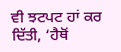ਵੀ ਝਟਪਟ ਹਾਂ ਕਰ ਦਿੱਤੀ, ‘ਹੈਥੋਂ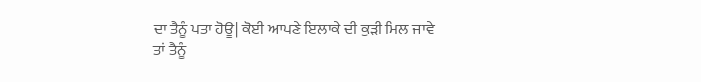ਦਾ ਤੈਨੂੰ ਪਤਾ ਹੋਊ| ਕੋਈ ਆਪਣੇ ਇਲਾਕੇ ਦੀ ਕੁੜੀ ਮਿਲ ਜਾਵੇ ਤਾਂ ਤੈਨੂੰ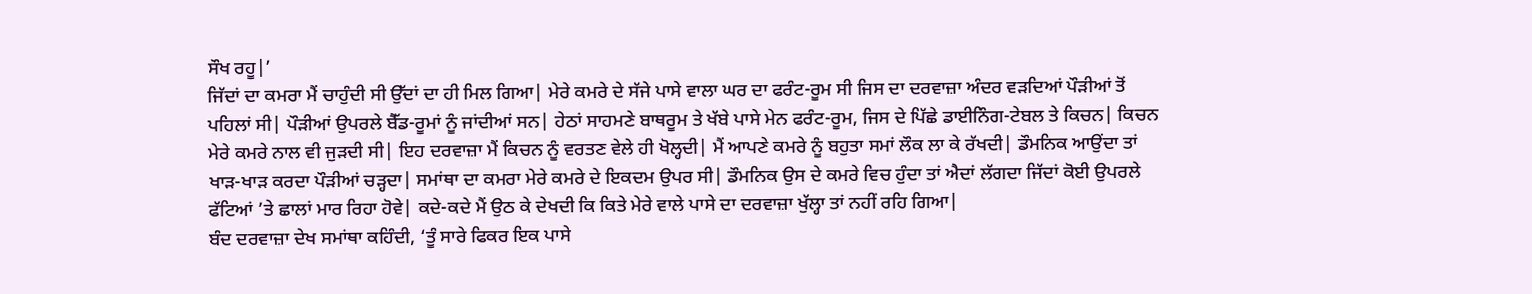ਸੌਖ ਰਹੂ|’
ਜਿੱਦਾਂ ਦਾ ਕਮਰਾ ਮੈਂ ਚਾਹੁੰਦੀ ਸੀ ਉੱਦਾਂ ਦਾ ਹੀ ਮਿਲ ਗਿਆ| ਮੇਰੇ ਕਮਰੇ ਦੇ ਸੱਜੇ ਪਾਸੇ ਵਾਲਾ ਘਰ ਦਾ ਫਰੰਟ-ਰੂਮ ਸੀ ਜਿਸ ਦਾ ਦਰਵਾਜ਼ਾ ਅੰਦਰ ਵੜਦਿਆਂ ਪੌੜੀਆਂ ਤੋਂ ਪਹਿਲਾਂ ਸੀ| ਪੌੜੀਆਂ ਉਪਰਲੇ ਬੈੱਡ-ਰੂਮਾਂ ਨੂੰ ਜਾਂਦੀਆਂ ਸਨ| ਹੇਠਾਂ ਸਾਹਮਣੇ ਬਾਥਰੂਮ ਤੇ ਖੱਬੇ ਪਾਸੇ ਮੇਨ ਫਰੰਟ-ਰੂਮ, ਜਿਸ ਦੇ ਪਿੱਛੇ ਡਾਈਨਿੰਗ-ਟੇਬਲ ਤੇ ਕਿਚਨ| ਕਿਚਨ ਮੇਰੇ ਕਮਰੇ ਨਾਲ ਵੀ ਜੁੜਦੀ ਸੀ| ਇਹ ਦਰਵਾਜ਼ਾ ਮੈਂ ਕਿਚਨ ਨੂੰ ਵਰਤਣ ਵੇਲੇ ਹੀ ਖੋਲ੍ਹਦੀ| ਮੈਂ ਆਪਣੇ ਕਮਰੇ ਨੂੰ ਬਹੁਤਾ ਸਮਾਂ ਲੌਕ ਲਾ ਕੇ ਰੱਖਦੀ| ਡੌਮਨਿਕ ਆਉਂਦਾ ਤਾਂ ਖਾੜ-ਖਾੜ ਕਰਦਾ ਪੌੜੀਆਂ ਚੜ੍ਹਦਾ| ਸਮਾਂਥਾ ਦਾ ਕਮਰਾ ਮੇਰੇ ਕਮਰੇ ਦੇ ਇਕਦਮ ਉਪਰ ਸੀ| ਡੌਮਨਿਕ ਉਸ ਦੇ ਕਮਰੇ ਵਿਚ ਹੁੰਦਾ ਤਾਂ ਐਦਾਂ ਲੱਗਦਾ ਜਿੱਦਾਂ ਕੋਈ ਉਪਰਲੇ ਫੱਟਿਆਂ ’ਤੇ ਛਾਲਾਂ ਮਾਰ ਰਿਹਾ ਹੋਵੇ| ਕਦੇ-ਕਦੇ ਮੈਂ ਉਠ ਕੇ ਦੇਖਦੀ ਕਿ ਕਿਤੇ ਮੇਰੇ ਵਾਲੇ ਪਾਸੇ ਦਾ ਦਰਵਾਜ਼ਾ ਖੁੱਲ੍ਹਾ ਤਾਂ ਨਹੀਂ ਰਹਿ ਗਿਆ|
ਬੰਦ ਦਰਵਾਜ਼ਾ ਦੇਖ ਸਮਾਂਥਾ ਕਹਿੰਦੀ, ‘ਤੂੰ ਸਾਰੇ ਫਿਕਰ ਇਕ ਪਾਸੇ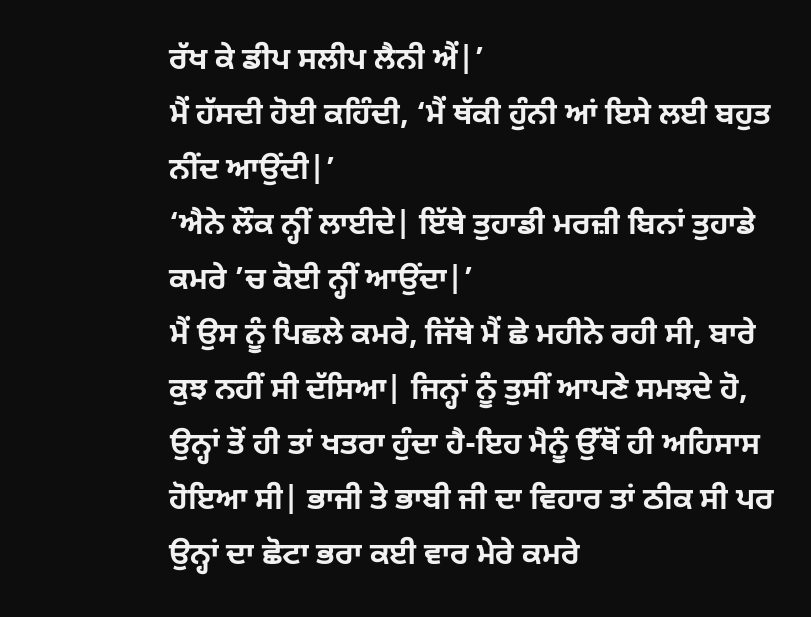ਰੱਖ ਕੇ ਡੀਪ ਸਲੀਪ ਲੈਨੀ ਐਂ|’
ਮੈਂ ਹੱਸਦੀ ਹੋਈ ਕਹਿੰਦੀ, ‘ਮੈਂ ਥੱਕੀ ਹੁੰਨੀ ਆਂ ਇਸੇ ਲਈ ਬਹੁਤ ਨੀਂਦ ਆਉਂਦੀ|’
‘ਐਨੇ ਲੌਕ ਨ੍ਹੀਂ ਲਾਈਦੇ| ਇੱਥੇ ਤੁਹਾਡੀ ਮਰਜ਼ੀ ਬਿਨਾਂ ਤੁਹਾਡੇ ਕਮਰੇ ’ਚ ਕੋਈ ਨ੍ਹੀਂ ਆਉਂਦਾ|’
ਮੈਂ ਉਸ ਨੂੰ ਪਿਛਲੇ ਕਮਰੇ, ਜਿੱਥੇ ਮੈਂ ਛੇ ਮਹੀਨੇ ਰਹੀ ਸੀ, ਬਾਰੇ ਕੁਝ ਨਹੀਂ ਸੀ ਦੱਸਿਆ| ਜਿਨ੍ਹਾਂ ਨੂੰ ਤੁਸੀਂ ਆਪਣੇ ਸਮਝਦੇ ਹੋ, ਉਨ੍ਹਾਂ ਤੋਂ ਹੀ ਤਾਂ ਖਤਰਾ ਹੁੰਦਾ ਹੈ-ਇਹ ਮੈਨੂੰ ਉੱਥੋਂ ਹੀ ਅਹਿਸਾਸ ਹੋਇਆ ਸੀ| ਭਾਜੀ ਤੇ ਭਾਬੀ ਜੀ ਦਾ ਵਿਹਾਰ ਤਾਂ ਠੀਕ ਸੀ ਪਰ ਉਨ੍ਹਾਂ ਦਾ ਛੋਟਾ ਭਰਾ ਕਈ ਵਾਰ ਮੇਰੇ ਕਮਰੇ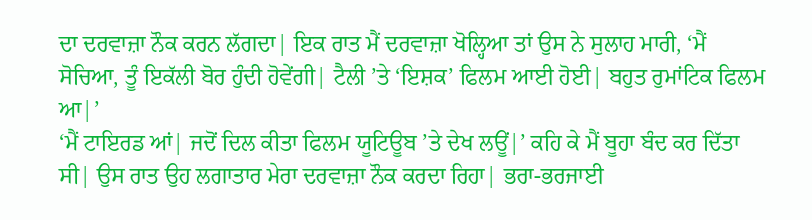ਦਾ ਦਰਵਾਜ਼ਾ ਨੌਕ ਕਰਨ ਲੱਗਦਾ| ਇਕ ਰਾਤ ਮੈਂ ਦਰਵਾਜ਼ਾ ਖੋਲ੍ਹਿਆ ਤਾਂ ਉਸ ਨੇ ਸੁਲਾਹ ਮਾਰੀ, ‘ਮੈਂ ਸੋਚਿਆ, ਤੂੰ ਇਕੱਲੀ ਬੋਰ ਹੁੰਦੀ ਹੋਵੇਂਗੀ| ਟੈਲੀ ’ਤੇ ‘ਇਸ਼ਕ’ ਫਿਲਮ ਆਈ ਹੋਈ| ਬਹੁਤ ਰੁਮਾਂਟਿਕ ਫਿਲਮ ਆ|’
‘ਮੈਂ ਟਾਇਰਡ ਆਂ| ਜਦੋਂ ਦਿਲ ਕੀਤਾ ਫਿਲਮ ਯੂਟਿਊਬ ’ਤੇ ਦੇਖ ਲਊਂ|’ ਕਹਿ ਕੇ ਮੈਂ ਬੂਹਾ ਬੰਦ ਕਰ ਦਿੱਤਾ ਸੀ| ਉਸ ਰਾਤ ਉਹ ਲਗਾਤਾਰ ਮੇਰਾ ਦਰਵਾਜ਼ਾ ਨੌਕ ਕਰਦਾ ਰਿਹਾ| ਭਰਾ-ਭਰਜਾਈ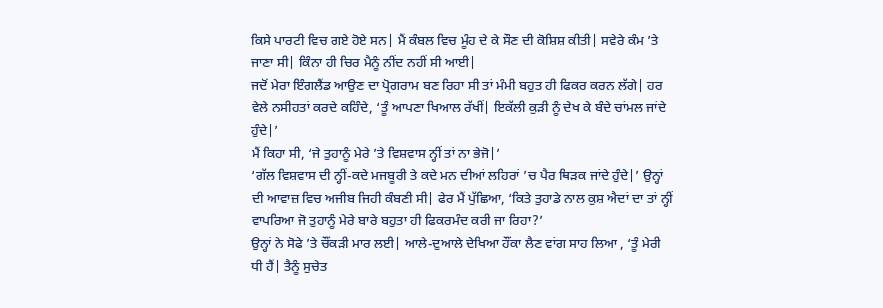ਕਿਸੇ ਪਾਰਟੀ ਵਿਚ ਗਏ ਹੋਏ ਸਨ| ਮੈਂ ਕੰਬਲ ਵਿਚ ਮੂੰਹ ਦੇ ਕੇ ਸੌਣ ਦੀ ਕੋਸ਼ਿਸ਼ ਕੀਤੀ| ਸਵੇਰੇ ਕੰਮ ’ਤੇ ਜਾਣਾ ਸੀ| ਕਿੰਨਾ ਹੀ ਚਿਰ ਮੈਨੂੰ ਨੀਂਦ ਨਹੀਂ ਸੀ ਆਈ|
ਜਦੋਂ ਮੇਰਾ ਇੰਗਲੈਂਡ ਆਉਣ ਦਾ ਪ੍ਰੋਗਰਾਮ ਬਣ ਰਿਹਾ ਸੀ ਤਾਂ ਮੰਮੀ ਬਹੁਤ ਹੀ ਫਿਕਰ ਕਰਨ ਲੱਗੇ| ਹਰ ਵੇਲੇ ਨਸੀਹਤਾਂ ਕਰਦੇ ਕਹਿੰਦੇ, ‘ਤੂੰ ਆਪਣਾ ਖਿਆਲ ਰੱਖੀਂ| ਇਕੱਲੀ ਕੁੜੀ ਨੂੰ ਦੇਖ ਕੇ ਬੰਦੇ ਚਾਂਮਲ ਜਾਂਦੇ ਹੁੰਦੇ|’
ਮੈਂ ਕਿਹਾ ਸੀ, ‘ਜੇ ਤੁਹਾਨੂੰ ਮੇਰੇ ’ਤੇ ਵਿਸ਼ਵਾਸ ਨ੍ਹੀਂ ਤਾਂ ਨਾ ਭੇਜੋ|’
‘ਗੱਲ ਵਿਸ਼ਵਾਸ ਦੀ ਨ੍ਹੀਂ-ਕਦੇ ਮਜਬੂਰੀ ਤੇ ਕਦੇ ਮਨ ਦੀਆਂ ਲਹਿਰਾਂ ’ਚ ਪੈਰ ਥਿੜਕ ਜਾਂਦੇ ਹੁੰਦੇ|’ ਉਨ੍ਹਾਂ ਦੀ ਆਵਾਜ਼ ਵਿਚ ਅਜੀਬ ਜਿਹੀ ਕੰਬਣੀ ਸੀ| ਫੇਰ ਮੈਂ ਪੁੱਛਿਆ, ‘ਕਿਤੇ ਤੁਹਾਡੇ ਨਾਲ ਕੁਸ਼ ਐਦਾਂ ਦਾ ਤਾਂ ਨ੍ਹੀਂ ਵਾਪਰਿਆ ਜੋ ਤੁਹਾਨੂੰ ਮੇਰੇ ਬਾਰੇ ਬਹੁਤਾ ਹੀ ਫਿਕਰਮੰਦ ਕਰੀ ਜਾ ਰਿਹਾ?’
ਉਨ੍ਹਾਂ ਨੇ ਸੋਫੇ ’ਤੇ ਚੌਂਕੜੀ ਮਾਰ ਲਈ| ਆਲੇ-ਦੁਆਲੇ ਦੇਖਿਆ ਹੌਂਕਾ ਲੈਣ ਵਾਂਗ ਸਾਹ ਲਿਆ , ‘ਤੂੰ ਮੇਰੀ ਧੀ ਹੈਂ| ਤੈਨੂੰ ਸੁਚੇਤ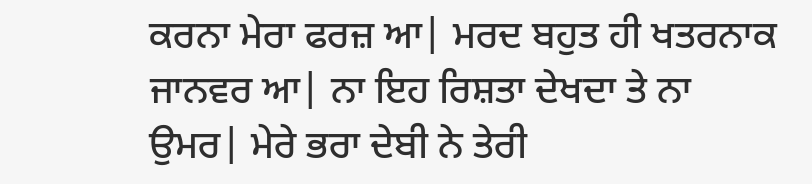ਕਰਨਾ ਮੇਰਾ ਫਰਜ਼ ਆ| ਮਰਦ ਬਹੁਤ ਹੀ ਖਤਰਨਾਕ ਜਾਨਵਰ ਆ| ਨਾ ਇਹ ਰਿਸ਼ਤਾ ਦੇਖਦਾ ਤੇ ਨਾ ਉਮਰ| ਮੇਰੇ ਭਰਾ ਦੇਬੀ ਨੇ ਤੇਰੀ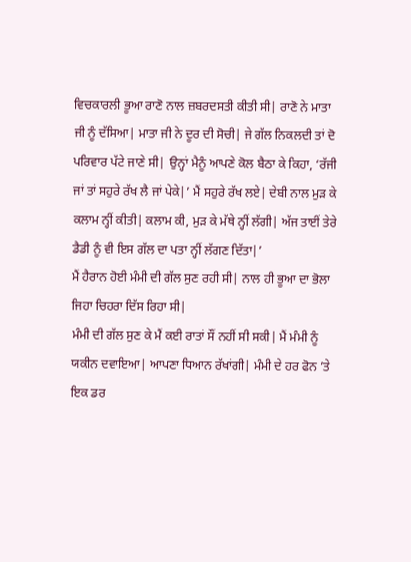ਵਿਚਕਾਰਲੀ ਭੂਆ ਰਾਣੋ ਨਾਲ ਜ਼ਬਰਦਸਤੀ ਕੀਤੀ ਸੀ| ਰਾਣੋ ਨੇ ਮਾਤਾ ਜੀ ਨੂੰ ਦੱਸਿਆ| ਮਾਤਾ ਜੀ ਨੇ ਦੂਰ ਦੀ ਸੋਚੀ| ਜੇ ਗੱਲ ਨਿਕਲਦੀ ਤਾਂ ਦੋ ਪਰਿਵਾਰ ਪੱਟੇ ਜਾਣੇ ਸੀ| ਉਨ੍ਹਾਂ ਮੈਨੂੰ ਆਪਣੇ ਕੋਲ ਬੈਠਾ ਕੇ ਕਿਹਾ, ‘ਰੱਜੀ ਜਾਂ ਤਾਂ ਸਹੁਰੇ ਰੱਖ ਲੈ ਜਾਂ ਪੇਕੇ|’ ਮੈਂ ਸਹੁਰੇ ਰੱਖ ਲਏ| ਦੇਬੀ ਨਾਲ ਮੁੜ ਕੇ ਕਲਾਮ ਨ੍ਹੀਂ ਕੀਤੀ| ਕਲਾਮ ਕੀ, ਮੁੜ ਕੇ ਮੱਥੇ ਨ੍ਹੀਂ ਲੱਗੀ| ਅੱਜ ਤਾਈਂ ਤੇਰੇ ਡੈਡੀ ਨੂੰ ਵੀ ਇਸ ਗੱਲ ਦਾ ਪਤਾ ਨ੍ਹੀਂ ਲੱਗਣ ਦਿੱਤਾ|’
ਮੈਂ ਹੈਰਾਨ ਹੋਈ ਮੰਮੀ ਦੀ ਗੱਲ ਸੁਣ ਰਹੀ ਸੀ| ਨਾਲ ਹੀ ਭੂਆ ਦਾ ਭੋਲਾ ਜਿਹਾ ਚਿਹਰਾ ਦਿੱਸ ਰਿਹਾ ਸੀ|
ਮੰਮੀ ਦੀ ਗੱਲ ਸੁਣ ਕੇ ਮੈਂ ਕਈ ਰਾਤਾਂ ਸੌਂ ਨਹੀਂ ਸੀ ਸਕੀ| ਮੈਂ ਮੰਮੀ ਨੂੰ ਯਕੀਨ ਦਵਾਇਆ| ਆਪਣਾ ਧਿਆਨ ਰੱਖਾਂਗੀ| ਮੰਮੀ ਦੇ ਹਰ ਫੋਨ ’ਤੇ ਇਕ ਡਰ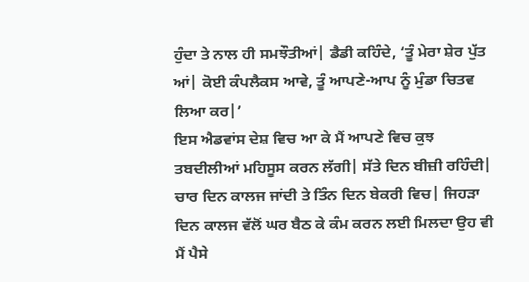ਹੁੰਦਾ ਤੇ ਨਾਲ ਹੀ ਸਮਝੌਤੀਆਂ| ਡੈਡੀ ਕਹਿੰਦੇ, ‘ਤੂੰ ਮੇਰਾ ਸ਼ੇਰ ਪੁੱਤ ਆਂ| ਕੋਈ ਕੰਪਲੈਕਸ ਆਵੇ, ਤੂੰ ਆਪਣੇ-ਆਪ ਨੂੰ ਮੁੰਡਾ ਚਿਤਵ ਲਿਆ ਕਰ|’
ਇਸ ਐਡਵਾਂਸ ਦੇਸ਼ ਵਿਚ ਆ ਕੇ ਮੈਂ ਆਪਣੇ ਵਿਚ ਕੁਝ ਤਬਦੀਲੀਆਂ ਮਹਿਸੂਸ ਕਰਨ ਲੱਗੀ| ਸੱਤੇ ਦਿਨ ਬੀਜ਼ੀ ਰਹਿੰਦੀ| ਚਾਰ ਦਿਨ ਕਾਲਜ ਜਾਂਦੀ ਤੇ ਤਿੰਨ ਦਿਨ ਬੇਕਰੀ ਵਿਚ| ਜਿਹੜਾ ਦਿਨ ਕਾਲਜ ਵੱਲੋਂ ਘਰ ਬੈਠ ਕੇ ਕੰਮ ਕਰਨ ਲਈ ਮਿਲਦਾ ਉਹ ਵੀ ਮੈਂ ਪੈਸੇ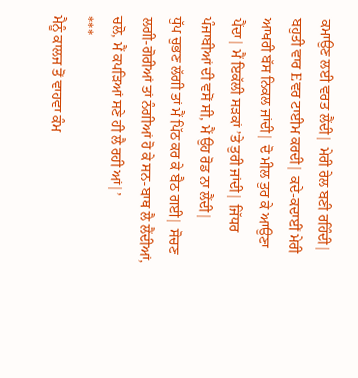ਕਮਾਉਣ ਲਈ ਵਰਤ ਲੈਂਦੀ| ਮੇਰੀ ਰੇਲ ਬਣੀ ਰਹਿੰਦੀ| ਬਹੁਤੀ ਵਾਰ Eਵਰ ਟਾਈਮ ਕਰਦੀ| ਕਦੇ-ਕਦਾਈਂ ਮੇਰੀ ਆਖਰੀ ਬੱਸ ਨਿਕਲ ਜਾਂਦੀ| ਦੋ ਮੀਲ ਤੁਰ ਕੇ ਆਉਣਾ ਪੈਂਦਾ| ਮੈਂ ਇਕੱਲੀ ਸੜਕਾਂ ’ਤੇ ਤੁਰੀ ਜਾਂਦੀ| ਜਿੱਧਰ ਪੰਜਾਬੀਆਂ ਦੀ ਵਸੋਂ ਸੀ, ਮੈਂ ਉਹ ਰੋਡ ਨਾ ਲੈਂਦੀ|
ਧੁੱਪ ਚੁਭਣ ਲੱਗੀ ਤਾਂ ਮੈਂ ਪਿੱਠ ਕਰ ਕੇ ਬੈਠ ਗਈ| ਸੋਚਣ ਲਗੀ-ਗੋਰੀਆਂ ਤਾਂ ਨੰਗੀਆਂ ਹੋ ਕੇ ਸਨ-ਬਾਥ ਲੈ ਲੈਂਦੀਆਂ, ਚਲੋ, ਮੈਂ ਕਪੜਿਆਂ ਸਣੇ ਹੀ ਲੈ ਰਹੀ ਆਂ|’
***
ਮੈਨੂੰ ਕਾਲਜ ਤੋਂ ਵਾਹਵਾ ਕੰਮ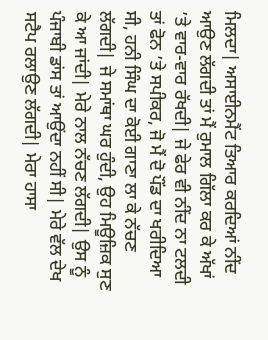ਮਿਲਦਾ| ਅਸਾਈਨਮੈਂਟ ਤਿਆਰ ਕਰਦਿਆਂ ਨੀਂਦ ਆਉਣ ਲੱਗਦੀ ਤਾਂ ਮੈਂ ਰੁਮਾਲ ਗਿੱਲਾ ਕਰ ਕੇ ਅੱਖਾਂ ’ਤੇ ਵਾਰ-ਵਾਰ ਰੱਖਦੀ| ਜੇ ਫੇਰ ਵੀ ਨੀਂਦ ਨਾ ਟਲਦੀ ਤਾਂ ਫੋਨ ’ਤੇ ਸਪੀਕਰ, ਜੋ ਮੈਂ ਦੋ ਪੌਂਡ ਦਾ ਖਰੀਦਿਆ ਸੀ, ਹਨੀ ਸਿੰਘ ਦਾ ਕੋਈ ਗਾਣਾ ਲਾ ਕੇ ਨੱਚਣ ਲੱਗਦੀ| ਜੇ ਸਮਾਂਥਾ ਘਰ ਹੁੰਦੀ, ਉਹ ਮਿਊਜ਼ਿਕ ਸੁਣ ਕੇ ਆ ਜਾਂਦੀ| ਮੇਰੇ ਨਾਲ ਨੱਚਣ ਲੱਗਦੀ| ਉਸ ਨੂੰ ਪੰਜਾਬੀ ਡਾਂਸ ਤਾਂ ਆਉਂਦਾ ਨਹੀਂ ਸੀ| ਮੇਰੇ ਵੱਲ ਦੇਖ ਸਟੈਪ ਰਲਾਉਣ ਲੱਗਦੀ| ਮੇਰਾ ਹਾਸਾ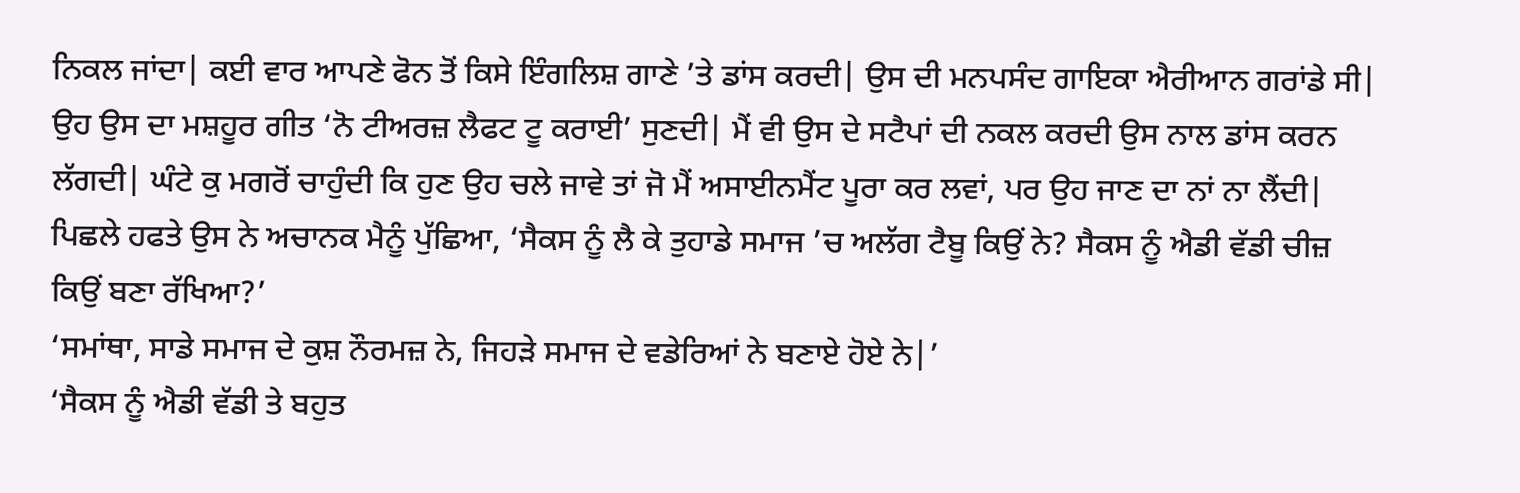ਨਿਕਲ ਜਾਂਦਾ| ਕਈ ਵਾਰ ਆਪਣੇ ਫੋਨ ਤੋਂ ਕਿਸੇ ਇੰਗਲਿਸ਼ ਗਾਣੇ ’ਤੇ ਡਾਂਸ ਕਰਦੀ| ਉਸ ਦੀ ਮਨਪਸੰਦ ਗਾਇਕਾ ਐਰੀਆਨ ਗਰਾਂਡੇ ਸੀ| ਉਹ ਉਸ ਦਾ ਮਸ਼ਹੂਰ ਗੀਤ ‘ਨੋ ਟੀਅਰਜ਼ ਲੈਫਟ ਟੂ ਕਰਾਈ’ ਸੁਣਦੀ| ਮੈਂ ਵੀ ਉਸ ਦੇ ਸਟੈਪਾਂ ਦੀ ਨਕਲ ਕਰਦੀ ਉਸ ਨਾਲ ਡਾਂਸ ਕਰਨ ਲੱਗਦੀ| ਘੰਟੇ ਕੁ ਮਗਰੋਂ ਚਾਹੁੰਦੀ ਕਿ ਹੁਣ ਉਹ ਚਲੇ ਜਾਵੇ ਤਾਂ ਜੋ ਮੈਂ ਅਸਾਈਨਮੈਂਟ ਪੂਰਾ ਕਰ ਲਵਾਂ, ਪਰ ਉਹ ਜਾਣ ਦਾ ਨਾਂ ਨਾ ਲੈਂਦੀ| ਪਿਛਲੇ ਹਫਤੇ ਉਸ ਨੇ ਅਚਾਨਕ ਮੈਨੂੰ ਪੁੱਛਿਆ, ‘ਸੈਕਸ ਨੂੰ ਲੈ ਕੇ ਤੁਹਾਡੇ ਸਮਾਜ ’ਚ ਅਲੱਗ ਟੈਬੂ ਕਿਉਂ ਨੇ? ਸੈਕਸ ਨੂੰ ਐਡੀ ਵੱਡੀ ਚੀਜ਼ ਕਿਉਂ ਬਣਾ ਰੱਖਿਆ?’
‘ਸਮਾਂਥਾ, ਸਾਡੇ ਸਮਾਜ ਦੇ ਕੁਸ਼ ਨੌਰਮਜ਼ ਨੇ, ਜਿਹੜੇ ਸਮਾਜ ਦੇ ਵਡੇਰਿਆਂ ਨੇ ਬਣਾਏ ਹੋਏ ਨੇ|’
‘ਸੈਕਸ ਨੂੰ ਐਡੀ ਵੱਡੀ ਤੇ ਬਹੁਤ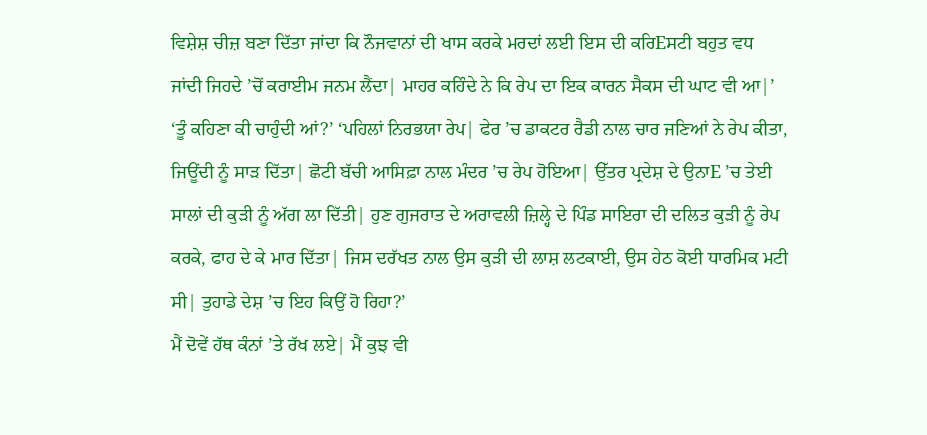ਵਿਸ਼ੇਸ਼ ਚੀਜ਼ ਬਣਾ ਦਿੱਤਾ ਜਾਂਦਾ ਕਿ ਨੌਜਵਾਨਾਂ ਦੀ ਖਾਸ ਕਰਕੇ ਮਰਦਾਂ ਲਈ ਇਸ ਦੀ ਕਰਿEਸਟੀ ਬਹੁਤ ਵਧ ਜਾਂਦੀ ਜਿਹਦੇ ’ਚੋਂ ਕਰਾਈਮ ਜਨਮ ਲੈਂਦਾ| ਮਾਹਰ ਕਹਿੰਦੇ ਨੇ ਕਿ ਰੇਪ ਦਾ ਇਕ ਕਾਰਨ ਸੈਕਸ ਦੀ ਘਾਟ ਵੀ ਆ|’
‘ਤੂੰ ਕਹਿਣਾ ਕੀ ਚਾਹੁੰਦੀ ਆਂ?’ ‘ਪਹਿਲਾਂ ਨਿਰਭਯਾ ਰੇਪ| ਫੇਰ ’ਚ ਡਾਕਟਰ ਰੈਡੀ ਨਾਲ ਚਾਰ ਜਣਿਆਂ ਨੇ ਰੇਪ ਕੀਤਾ, ਜਿਊਂਦੀ ਨੂੰ ਸਾੜ ਦਿੱਤਾ| ਛੋਟੀ ਬੱਚੀ ਆਸਿਫ਼ਾ ਨਾਲ ਮੰਦਰ ’ਚ ਰੇਪ ਹੋਇਆ| ਉੱਤਰ ਪ੍ਰਦੇਸ਼ ਦੇ ਉਨਾE ’ਚ ਤੇਈ ਸਾਲਾਂ ਦੀ ਕੁੜੀ ਨੂੰ ਅੱਗ ਲਾ ਦਿੱਤੀ| ਹੁਣ ਗੁਜਰਾਤ ਦੇ ਅਰਾਵਲੀ ਜ਼ਿਲ੍ਹੇ ਦੇ ਪਿੰਡ ਸਾਇਰਾ ਦੀ ਦਲਿਤ ਕੁੜੀ ਨੂੰ ਰੇਪ ਕਰਕੇ, ਫਾਹ ਦੇ ਕੇ ਮਾਰ ਦਿੱਤਾ| ਜਿਸ ਦਰੱਖਤ ਨਾਲ ਉਸ ਕੁੜੀ ਦੀ ਲਾਸ਼ ਲਟਕਾਈ, ਉਸ ਹੇਠ ਕੋਈ ਧਾਰਮਿਕ ਮਟੀ ਸੀ| ਤੁਹਾਡੇ ਦੇਸ਼ ’ਚ ਇਹ ਕਿਉਂ ਹੋ ਰਿਹਾ?’
ਮੈਂ ਦੋਵੇਂ ਹੱਥ ਕੰਨਾਂ ’ਤੇ ਰੱਖ ਲਏ| ਮੈਂ ਕੁਝ ਵੀ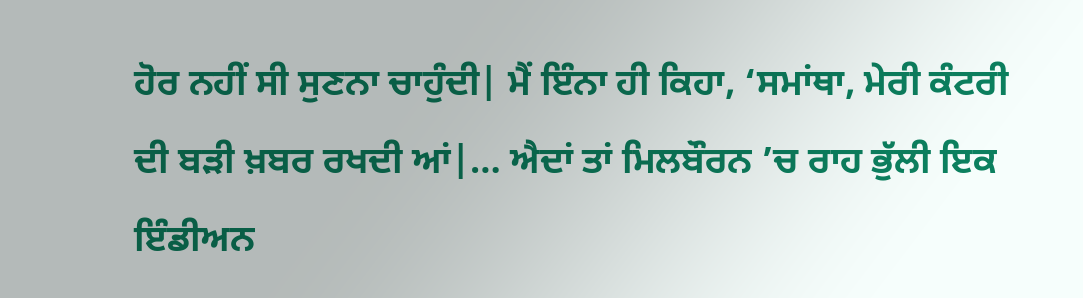ਹੋਰ ਨਹੀਂ ਸੀ ਸੁਣਨਾ ਚਾਹੁੰਦੀ| ਮੈਂ ਇੰਨਾ ਹੀ ਕਿਹਾ, ‘ਸਮਾਂਥਾ, ਮੇਰੀ ਕੰਟਰੀ ਦੀ ਬੜੀ ਖ਼ਬਰ ਰਖਦੀ ਆਂ|… ਐਦਾਂ ਤਾਂ ਮਿਲਬੌਰਨ ’ਚ ਰਾਹ ਭੁੱਲੀ ਇਕ ਇੰਡੀਅਨ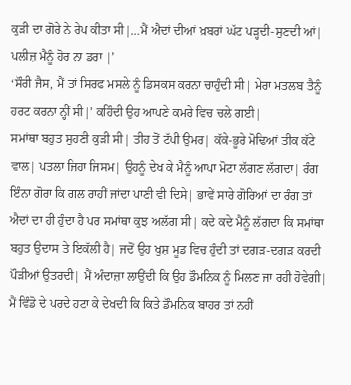ਕੁੜੀ ਦਾ ਗੋਰੇ ਨੇ ਰੇਪ ਕੀਤਾ ਸੀ|…ਮੈਂ ਐਦਾਂ ਦੀਆਂ ਖ਼ਬਰਾਂ ਘੱਟ ਪੜ੍ਹਦੀ-ਸੁਣਦੀ ਆਂ| ਪਲੀਜ਼ ਮੈਨੂੰ ਹੋਰ ਨਾ ਡਰਾ |’
‘ਸੌਰੀ ਜੈਸ, ਮੈਂ ਤਾਂ ਸਿਰਫ ਮਸਲੇ ਨੂੰ ਡਿਸਕਸ ਕਰਨਾ ਚਾਹੁੰਦੀ ਸੀ| ਮੇਰਾ ਮਤਲਬ ਤੈਨੂੰ ਹਰਟ ਕਰਨਾ ਨ੍ਹੀਂ ਸੀ|’ ਕਹਿੰਦੀ ਉਹ ਆਪਣੇ ਕਮਰੇ ਵਿਚ ਚਲੇ ਗਈ|
ਸਮਾਂਥਾ ਬਹੁਤ ਸੁਹਣੀ ਕੁੜੀ ਸੀ| ਤੀਹ ਤੋਂ ਟੱਪੀ ਉਮਰ| ਕੱਕੇ-ਭੂਰੇ ਮੋਢਿਆਂ ਤੀਕ ਕੱਟੇ ਵਾਲ| ਪਤਲਾ ਜਿਹਾ ਜਿਸਮ| ਉਹਨੂੰ ਦੇਖ ਕੇ ਮੈਨੂੰ ਆਪਾ ਮੋਟਾ ਲੱਗਣ ਲੱਗਦਾ| ਰੰਗ ਇੰਨਾ ਗੋਰਾ ਕਿ ਗਲ ਰਾਹੀਂ ਜਾਂਦਾ ਪਾਣੀ ਵੀ ਦਿਸੇ| ਭਾਵੇਂ ਸਾਰੇ ਗੋਰਿਆਂ ਦਾ ਰੰਗ ਤਾਂ ਐਦਾਂ ਦਾ ਹੀ ਹੁੰਦਾ ਹੈ ਪਰ ਸਮਾਂਥਾ ਕੁਝ ਅਲੱਗ ਸੀ| ਕਦੇ ਕਦੇ ਮੈਨੂੰ ਲੱਗਦਾ ਕਿ ਸਮਾਂਥਾ ਬਹੁਤ ਉਦਾਸ ਤੇ ਇਕੱਲੀ ਹੈ| ਜਦੋਂ ਉਹ ਖੁਸ਼ ਮੂਡ ਵਿਚ ਹੁੰਦੀ ਤਾਂ ਦਗੜ-ਦਗੜ ਕਰਦੀ ਪੌੜੀਆਂ ਉਤਰਦੀ| ਮੈਂ ਅੰਦਾਜ਼ਾ ਲਾਉਂਦੀ ਕਿ ਉਹ ਡੌਮਨਿਕ ਨੂੰ ਮਿਲਣ ਜਾ ਰਹੀ ਹੋਵੇਗੀ| ਮੈਂ ਵਿੰਡੋ ਦੇ ਪਰਦੇ ਹਟਾ ਕੇ ਦੇਖਦੀ ਕਿ ਕਿਤੇ ਡੌਮਨਿਕ ਬਾਹਰ ਤਾਂ ਨਹੀਂ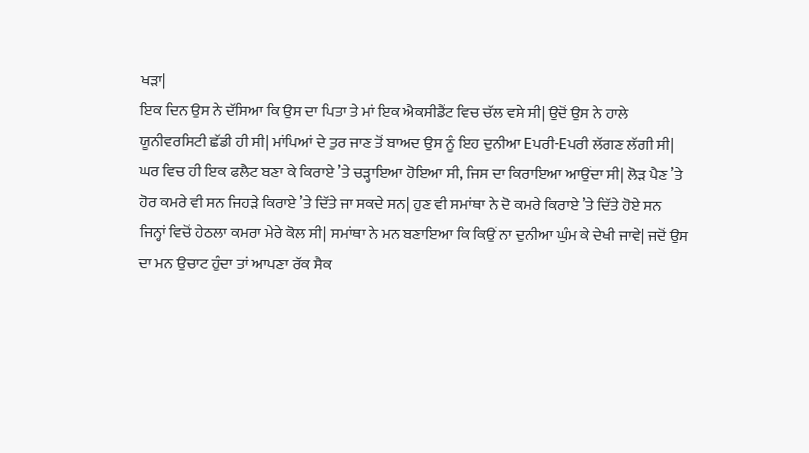ਖੜਾ|
ਇਕ ਦਿਨ ਉਸ ਨੇ ਦੱਸਿਆ ਕਿ ਉਸ ਦਾ ਪਿਤਾ ਤੇ ਮਾਂ ਇਕ ਐਕਸੀਡੈਂਟ ਵਿਚ ਚੱਲ ਵਸੇ ਸੀ| ਉਦੋਂ ਉਸ ਨੇ ਹਾਲੇ ਯੂਨੀਵਰਸਿਟੀ ਛੱਡੀ ਹੀ ਸੀ| ਮਾਂਪਿਆਂ ਦੇ ਤੁਰ ਜਾਣ ਤੋਂ ਬਾਅਦ ਉਸ ਨੂੰ ਇਹ ਦੁਨੀਆ Eਪਰੀ-Eਪਰੀ ਲੱਗਣ ਲੱਗੀ ਸੀ| ਘਰ ਵਿਚ ਹੀ ਇਕ ਫਲੈਟ ਬਣਾ ਕੇ ਕਿਰਾਏ ’ਤੇ ਚੜ੍ਹਾਇਆ ਹੋਇਆ ਸੀ, ਜਿਸ ਦਾ ਕਿਰਾਇਆ ਆਉਂਦਾ ਸੀ| ਲੋੜ ਪੈਣ ’ਤੇ ਹੋਰ ਕਮਰੇ ਵੀ ਸਨ ਜਿਹੜੇ ਕਿਰਾਏ ’ਤੇ ਦਿੱਤੇ ਜਾ ਸਕਦੇ ਸਨ| ਹੁਣ ਵੀ ਸਮਾਂਥਾ ਨੇ ਦੋ ਕਮਰੇ ਕਿਰਾਏ ’ਤੇ ਦਿੱਤੇ ਹੋਏ ਸਨ ਜਿਨ੍ਹਾਂ ਵਿਚੋਂ ਹੇਠਲਾ ਕਮਰਾ ਮੇਰੇ ਕੋਲ ਸੀ| ਸਮਾਂਥਾ ਨੇ ਮਨ ਬਣਾਇਆ ਕਿ ਕਿਉਂ ਨਾ ਦੁਨੀਆ ਘੁੰਮ ਕੇ ਦੇਖੀ ਜਾਵੇ| ਜਦੋਂ ਉਸ ਦਾ ਮਨ ਉਚਾਟ ਹੁੰਦਾ ਤਾਂ ਆਪਣਾ ਰੱਕ ਸੈਕ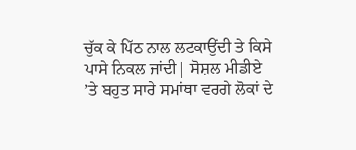ਚੁੱਕ ਕੇ ਪਿੱਠ ਨਾਲ ਲਟਕਾਉਂਦੀ ਤੇ ਕਿਸੇ ਪਾਸੇ ਨਿਕਲ ਜਾਂਦੀ| ਸੋਸ਼ਲ ਮੀਡੀਏ ’ਤੇ ਬਹੁਤ ਸਾਰੇ ਸਮਾਂਥਾ ਵਰਗੇ ਲੋਕਾਂ ਦੇ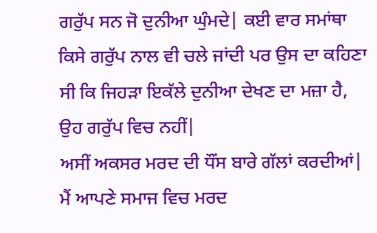ਗਰੁੱਪ ਸਨ ਜੋ ਦੁਨੀਆ ਘੁੰਮਦੇ| ਕਈ ਵਾਰ ਸਮਾਂਥਾ ਕਿਸੇ ਗਰੁੱਪ ਨਾਲ ਵੀ ਚਲੇ ਜਾਂਦੀ ਪਰ ਉਸ ਦਾ ਕਹਿਣਾ ਸੀ ਕਿ ਜਿਹੜਾ ਇਕੱਲੇ ਦੁਨੀਆ ਦੇਖਣ ਦਾ ਮਜ਼ਾ ਹੈ, ਉਹ ਗਰੁੱਪ ਵਿਚ ਨਹੀਂ|
ਅਸੀਂ ਅਕਸਰ ਮਰਦ ਦੀ ਧੌਂਸ ਬਾਰੇ ਗੱਲਾਂ ਕਰਦੀਆਂ| ਮੈਂ ਆਪਣੇ ਸਮਾਜ ਵਿਚ ਮਰਦ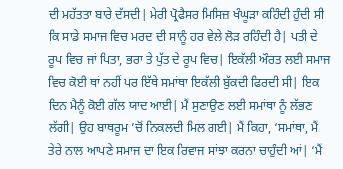ਦੀ ਮਹੱਤਤਾ ਬਾਰੇ ਦੱਸਦੀ| ਮੇਰੀ ਪ੍ਰੋਫੈਸਰ ਮਿਸਿਜ਼ ਖੰਘੂੜਾ ਕਹਿੰਦੀ ਹੁੰਦੀ ਸੀ ਕਿ ਸਾਡੇ ਸਮਾਜ ਵਿਚ ਮਰਦ ਦੀ ਸਾਨੂੰ ਹਰ ਵੇਲੇ ਲੋੜ ਰਹਿੰਦੀ ਹੈ| ਪਤੀ ਦੇ ਰੂਪ ਵਿਚ ਜਾਂ ਪਿਤਾ, ਭਰਾ ਤੇ ਪੁੱਤ ਦੇ ਰੂਪ ਵਿਚ| ਇਕੱਲੀ ਔਰਤ ਲਈ ਸਮਾਜ ਵਿਚ ਕੋਈ ਥਾਂ ਨਹੀਂ ਪਰ ਇੱਥੇ ਸਮਾਂਥਾ ਇਕੱਲੀ ਬੁੱਕਦੀ ਫਿਰਦੀ ਸੀ| ਇਕ ਦਿਨ ਮੈਨੂੰ ਕੋਈ ਗੱਲ ਯਾਦ ਆਈ| ਮੈਂ ਸੁਣਾਉਣ ਲਈ ਸਮਾਂਥਾ ਨੂੰ ਲੱਭਣ ਲੱਗੀ| ਉਹ ਬਾਥਰੂਮ ’ਚੋਂ ਨਿਕਲਦੀ ਮਿਲ ਗਈ| ਮੈਂ ਕਿਹਾ, ‘ਸਮਾਂਥਾ, ਮੈਂ ਤੇਰੇ ਨਾਲ ਆਪਣੇ ਸਮਾਜ ਦਾ ਇਕ ਰਿਵਾਜ ਸਾਂਝਾ ਕਰਨਾ ਚਾਹੁੰਦੀ ਆਂ| ‘ਮੈਂ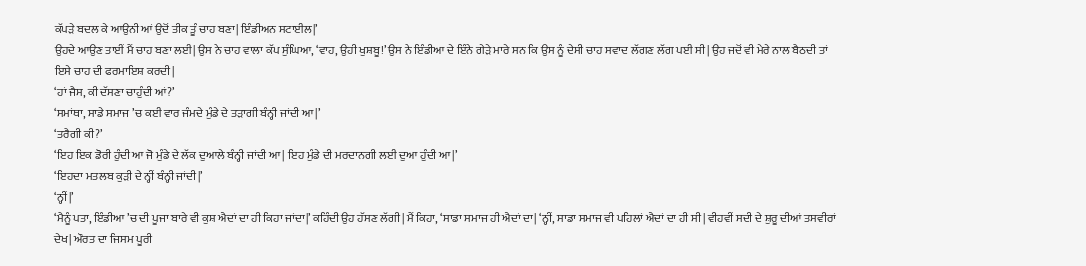ਕੱਪੜੇ ਬਦਲ ਕੇ ਆਉਨੀ ਆਂ ਉਦੋਂ ਤੀਕ ਤੂੰ ਚਾਹ ਬਣਾ| ਇੰਡੀਅਨ ਸਟਾਈਲ|’
ਉਹਦੇ ਆਉਣ ਤਾਈਂ ਮੈਂ ਚਾਹ ਬਣਾ ਲਈ| ਉਸ ਨੇ ਚਾਹ ਵਾਲਾ ਕੱਪ ਸੁੰਘਿਆ, ‘ਵਾਹ, ਉਹੀ ਖੁਸ਼ਬੂ!’ ਉਸ ਨੇ ਇੰਡੀਆ ਦੇ ਇੰਨੇ ਗੇੜੇ ਮਾਰੇ ਸਨ ਕਿ ਉਸ ਨੂੰ ਦੇਸੀ ਚਾਹ ਸਵਾਦ ਲੱਗਣ ਲੱਗ ਪਈ ਸੀ| ਉਹ ਜਦੋਂ ਵੀ ਮੇਰੇ ਨਾਲ ਬੈਠਦੀ ਤਾਂ ਇਸੇ ਚਾਹ ਦੀ ਫਰਮਾਇਸ਼ ਕਰਦੀ|
‘ਹਾਂ ਜੈਸ, ਕੀ ਦੱਸਣਾ ਚਾਹੁੰਦੀ ਆਂ?’
‘ਸਮਾਂਥਾ, ਸਾਡੇ ਸਮਾਜ ’ਚ ਕਈ ਵਾਰ ਜੰਮਦੇ ਮੁੰਡੇ ਦੇ ਤੜਾਗੀ ਬੰਨ੍ਹੀ ਜਾਂਦੀ ਆ|’
‘ਤਰੈਗੀ ਕੀ?’
‘ਇਹ ਇਕ ਡੋਰੀ ਹੁੰਦੀ ਆ ਜੋ ਮੁੰਡੇ ਦੇ ਲੱਕ ਦੁਆਲੇ ਬੰਨ੍ਹੀ ਜਾਂਦੀ ਆ| ਇਹ ਮੁੰਡੇ ਦੀ ਮਰਦਾਨਗੀ ਲਈ ਦੁਆ ਹੁੰਦੀ ਆ|’
‘ਇਹਦਾ ਮਤਲਬ ਕੁੜੀ ਦੇ ਨ੍ਹੀਂ ਬੰਨ੍ਹੀ ਜਾਂਦੀ|’
‘ਨ੍ਹੀਂ|’
‘ਮੈਨੂੰ ਪਤਾ, ਇੰਡੀਆ ’ਚ ਦੀ ਪੂਜਾ ਬਾਰੇ ਵੀ ਕੁਸ਼ ਐਦਾਂ ਦਾ ਹੀ ਕਿਹਾ ਜਾਂਦਾ|’ ਕਹਿੰਦੀ ਉਹ ਹੱਸਣ ਲੱਗੀ| ਮੈਂ ਕਿਹਾ, ‘ਸਾਡਾ ਸਮਾਜ ਹੀ ਐਦਾਂ ਦਾ| ‘ਨ੍ਹੀਂ, ਸਾਡਾ ਸਮਾਜ ਵੀ ਪਹਿਲਾਂ ਐਦਾਂ ਦਾ ਹੀ ਸੀ| ਵੀਹਵੀਂ ਸਦੀ ਦੇ ਸ਼ੁਰੂ ਦੀਆਂ ਤਸਵੀਰਾਂ ਦੇਖ| ਔਰਤ ਦਾ ਜਿਸਮ ਪੂਰੀ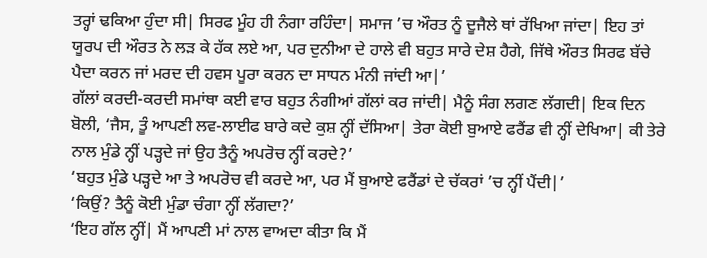ਤਰ੍ਹਾਂ ਢਕਿਆ ਹੁੰਦਾ ਸੀ| ਸਿਰਫ ਮੂੰਹ ਹੀ ਨੰਗਾ ਰਹਿੰਦਾ| ਸਮਾਜ ’ਚ ਔਰਤ ਨੂੰ ਦੂਜੈਲੇ ਥਾਂ ਰੱਖਿਆ ਜਾਂਦਾ| ਇਹ ਤਾਂ ਯੂਰਪ ਦੀ ਔਰਤ ਨੇ ਲੜ ਕੇ ਹੱਕ ਲਏ ਆ, ਪਰ ਦੁਨੀਆ ਦੇ ਹਾਲੇ ਵੀ ਬਹੁਤ ਸਾਰੇ ਦੇਸ਼ ਹੈਗੇ, ਜਿੱਥੇ ਔਰਤ ਸਿਰਫ ਬੱਚੇ ਪੈਦਾ ਕਰਨ ਜਾਂ ਮਰਦ ਦੀ ਹਵਸ ਪੂਰਾ ਕਰਨ ਦਾ ਸਾਧਨ ਮੰਨੀ ਜਾਂਦੀ ਆ|’
ਗੱਲਾਂ ਕਰਦੀ-ਕਰਦੀ ਸਮਾਂਥਾ ਕਈ ਵਾਰ ਬਹੁਤ ਨੰਗੀਆਂ ਗੱਲਾਂ ਕਰ ਜਾਂਦੀ| ਮੈਨੂੰ ਸੰਗ ਲਗਣ ਲੱਗਦੀ| ਇਕ ਦਿਨ ਬੋਲੀ, ‘ਜੈਸ, ਤੂੰ ਆਪਣੀ ਲਵ-ਲਾਈਫ ਬਾਰੇ ਕਦੇ ਕੁਸ਼ ਨ੍ਹੀਂ ਦੱਸਿਆ| ਤੇਰਾ ਕੋਈ ਬੁਆਏ ਫਰੈਂਡ ਵੀ ਨ੍ਹੀਂ ਦੇਖਿਆ| ਕੀ ਤੇਰੇ ਨਾਲ ਮੁੰਡੇ ਨ੍ਹੀਂ ਪੜ੍ਹਦੇ ਜਾਂ ਉਹ ਤੈਨੂੰ ਅਪਰੋਚ ਨ੍ਹੀਂ ਕਰਦੇ?’
‘ਬਹੁਤ ਮੁੰਡੇ ਪੜ੍ਹਦੇ ਆ ਤੇ ਅਪਰੋਚ ਵੀ ਕਰਦੇ ਆ, ਪਰ ਮੈਂ ਬੁਆਏ ਫਰੈਂਡਾਂ ਦੇ ਚੱਕਰਾਂ ’ਚ ਨ੍ਹੀਂ ਪੈਂਦੀ|’
‘ਕਿਉਂ? ਤੈਨੂੰ ਕੋਈ ਮੁੰਡਾ ਚੰਗਾ ਨ੍ਹੀਂ ਲੱਗਦਾ?’
‘ਇਹ ਗੱਲ ਨ੍ਹੀਂ| ਮੈਂ ਆਪਣੀ ਮਾਂ ਨਾਲ ਵਾਅਦਾ ਕੀਤਾ ਕਿ ਮੈਂ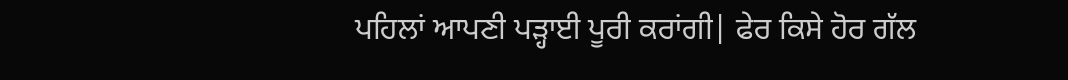ਪਹਿਲਾਂ ਆਪਣੀ ਪੜ੍ਹਾਈ ਪੂਰੀ ਕਰਾਂਗੀ| ਫੇਰ ਕਿਸੇ ਹੋਰ ਗੱਲ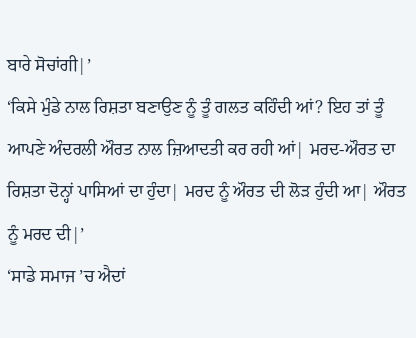ਬਾਰੇ ਸੋਚਾਂਗੀ|’
‘ਕਿਸੇ ਮੁੰਡੇ ਨਾਲ ਰਿਸ਼ਤਾ ਬਣਾਉਣ ਨੂੰ ਤੂੰ ਗਲਤ ਕਹਿੰਦੀ ਆਂ? ਇਹ ਤਾਂ ਤੂੰ ਆਪਣੇ ਅੰਦਰਲੀ ਔਰਤ ਨਾਲ ਜ਼ਿਆਦਤੀ ਕਰ ਰਹੀ ਆਂ| ਮਰਦ-ਔਰਤ ਦਾ ਰਿਸ਼ਤਾ ਦੋਨ੍ਹਾਂ ਪਾਸਿਆਂ ਦਾ ਹੁੰਦਾ| ਮਰਦ ਨੂੰ ਔਰਤ ਦੀ ਲੋੜ ਹੁੰਦੀ ਆ| ਔਰਤ ਨੂੰ ਮਰਦ ਦੀ|’
‘ਸਾਡੇ ਸਮਾਜ ’ਚ ਐਦਾਂ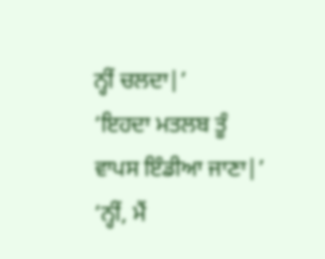ਨ੍ਹੀਂ ਚਲਦਾ|’
‘ਇਹਦਾ ਮਤਲਬ ਤੂੰ ਵਾਪਸ ਇੰਡੀਆ ਜਾਣਾ|’
‘ਨ੍ਹੀਂ, ਮੈਂ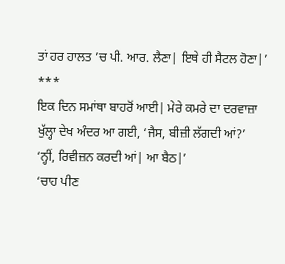ਤਾਂ ਹਰ ਹਾਲਤ ’ਚ ਪੀ. ਆਰ. ਲੈਣਾ| ਇਥੇ ਹੀ ਸੈਟਲ ਹੋਣਾ|’
***
ਇਕ ਦਿਨ ਸਮਾਂਥਾ ਬਾਹਰੋਂ ਆਈ| ਮੇਰੇ ਕਮਰੇ ਦਾ ਦਰਵਾਜ਼ਾ ਖੁੱਲ੍ਹਾ ਦੇਖ ਅੰਦਰ ਆ ਗਈ, ‘ਜੈਸ, ਬੀਜ਼ੀ ਲੱਗਦੀ ਆਂ?’
‘ਨ੍ਹੀਂ, ਰਿਵੀਜ਼ਨ ਕਰਦੀ ਆਂ| ਆ ਬੈਠ|’
‘ਚਾਹ ਪੀਣ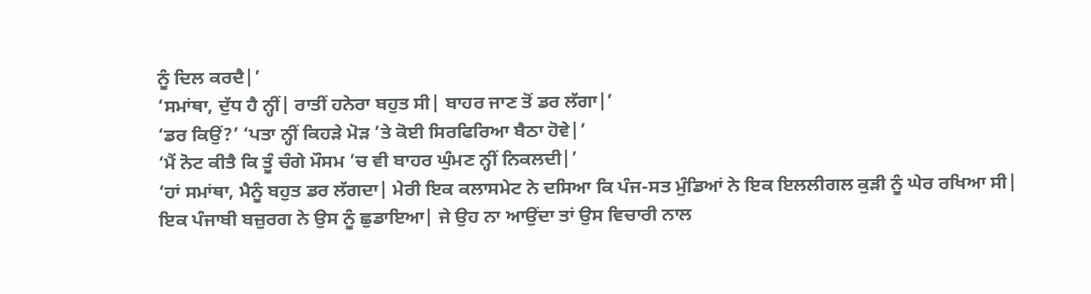ਨੂੰ ਦਿਲ ਕਰਦੈ|’
‘ਸਮਾਂਥਾ, ਦੁੱਧ ਹੈ ਨ੍ਹੀਂ| ਰਾਤੀਂ ਹਨੇਰਾ ਬਹੁਤ ਸੀ| ਬਾਹਰ ਜਾਣ ਤੋਂ ਡਰ ਲੱਗਾ|’
‘ਡਰ ਕਿਉਂ?’ ‘ਪਤਾ ਨ੍ਹੀਂ ਕਿਹੜੇ ਮੋੜ ’ਤੇ ਕੋਈ ਸਿਰਫਿਰਿਆ ਬੈਠਾ ਹੋਵੇ|’
‘ਮੈਂ ਨੋਟ ਕੀਤੈ ਕਿ ਤੂੰ ਚੰਗੇ ਮੌਸਮ ’ਚ ਵੀ ਬਾਹਰ ਘੁੰਮਣ ਨ੍ਹੀਂ ਨਿਕਲਦੀ|’
‘ਹਾਂ ਸਮਾਂਥਾ, ਮੈਨੂੰ ਬਹੁਤ ਡਰ ਲੱਗਦਾ| ਮੇਰੀ ਇਕ ਕਲਾਸਮੇਟ ਨੇ ਦਸਿਆ ਕਿ ਪੰਜ-ਸਤ ਮੁੰਡਿਆਂ ਨੇ ਇਕ ਇਲਲੀਗਲ ਕੁੜੀ ਨੂੰ ਘੇਰ ਰਖਿਆ ਸੀ| ਇਕ ਪੰਜਾਬੀ ਬਜ਼ੁਰਗ ਨੇ ਉਸ ਨੂੰ ਛੁਡਾਇਆ| ਜੇ ਉਹ ਨਾ ਆਉਂਦਾ ਤਾਂ ਉਸ ਵਿਚਾਰੀ ਨਾਲ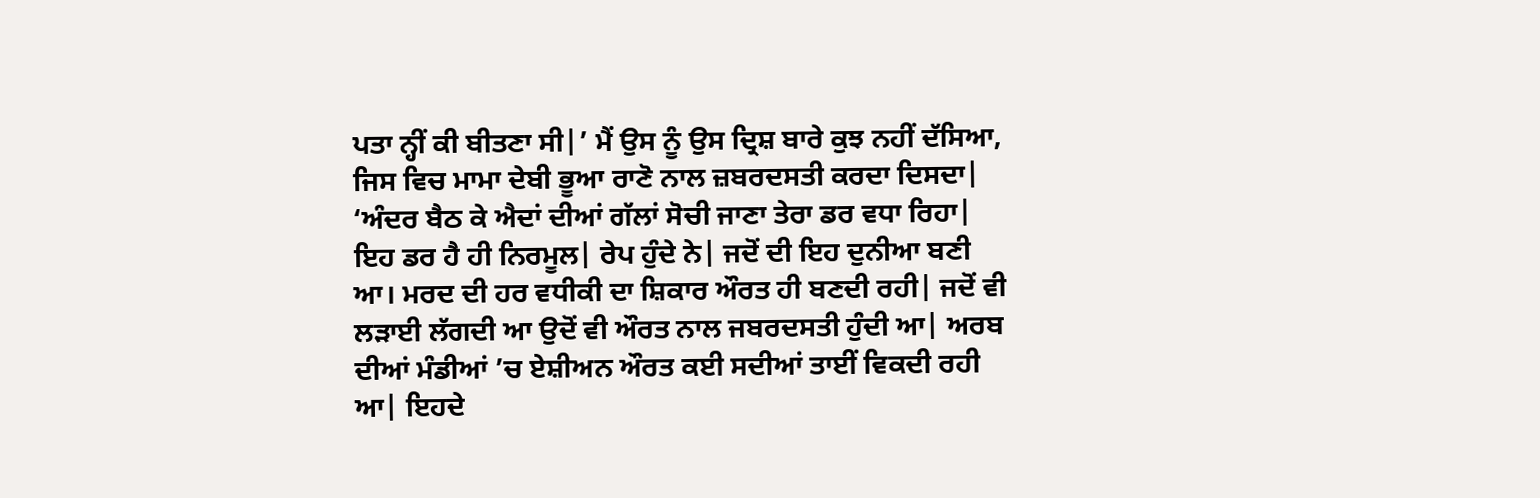ਪਤਾ ਨ੍ਹੀਂ ਕੀ ਬੀਤਣਾ ਸੀ|’ ਮੈਂ ਉਸ ਨੂੰ ਉਸ ਦ੍ਰਿਸ਼ ਬਾਰੇ ਕੁਝ ਨਹੀਂ ਦੱਸਿਆ, ਜਿਸ ਵਿਚ ਮਾਮਾ ਦੇਬੀ ਭੂਆ ਰਾਣੋ ਨਾਲ ਜ਼ਬਰਦਸਤੀ ਕਰਦਾ ਦਿਸਦਾ|
‘ਅੰਦਰ ਬੈਠ ਕੇ ਐਦਾਂ ਦੀਆਂ ਗੱਲਾਂ ਸੋਚੀ ਜਾਣਾ ਤੇਰਾ ਡਰ ਵਧਾ ਰਿਹਾ| ਇਹ ਡਰ ਹੈ ਹੀ ਨਿਰਮੂਲ| ਰੇਪ ਹੁੰਦੇ ਨੇ| ਜਦੋਂ ਦੀ ਇਹ ਦੁਨੀਆ ਬਣੀ ਆ। ਮਰਦ ਦੀ ਹਰ ਵਧੀਕੀ ਦਾ ਸ਼ਿਕਾਰ ਔਰਤ ਹੀ ਬਣਦੀ ਰਹੀ| ਜਦੋਂ ਵੀ ਲੜਾਈ ਲੱਗਦੀ ਆ ਉਦੋਂ ਵੀ ਔਰਤ ਨਾਲ ਜਬਰਦਸਤੀ ਹੁੰਦੀ ਆ| ਅਰਬ ਦੀਆਂ ਮੰਡੀਆਂ ’ਚ ਏਸ਼ੀਅਨ ਔਰਤ ਕਈ ਸਦੀਆਂ ਤਾਈਂ ਵਿਕਦੀ ਰਹੀ ਆ| ਇਹਦੇ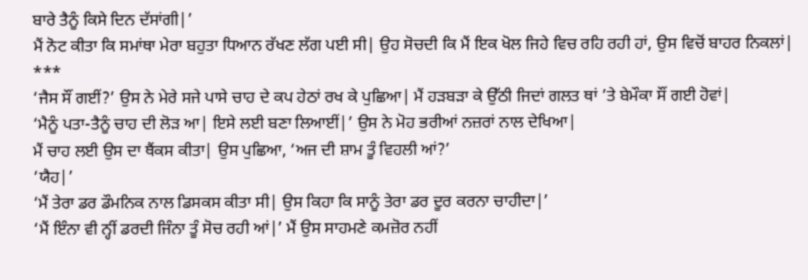ਬਾਰੇ ਤੈਨੂੰ ਕਿਸੇ ਦਿਨ ਦੱਸਾਂਗੀ|’
ਮੈਂ ਨੋਟ ਕੀਤਾ ਕਿ ਸਮਾਂਥਾ ਮੇਰਾ ਬਹੁਤਾ ਧਿਆਨ ਰੱਖਣ ਲੱਗ ਪਈ ਸੀ| ਉਹ ਸੋਚਦੀ ਕਿ ਮੈਂ ਇਕ ਖੋਲ ਜਿਹੇ ਵਿਚ ਰਹਿ ਰਹੀ ਹਾਂ, ਉਸ ਵਿਚੋਂ ਬਾਹਰ ਨਿਕਲਾਂ|
***
‘ਜੈਸ ਸੌਂ ਗਈਂ?’ ਉਸ ਨੇ ਮੇਰੇ ਸਜੇ ਪਾਸੇ ਚਾਹ ਦੇ ਕਪ ਹੇਠਾਂ ਰਖ ਕੇ ਪੁਛਿਆ| ਮੈਂ ਹੜਬੜਾ ਕੇ ਉੱਠੀ ਜਿਦਾਂ ਗਲਤ ਥਾਂ ’ਤੇ ਬੇਮੌਕਾ ਸੌਂ ਗਈ ਹੋਵਾਂ|
‘ਮੈਨੂੰ ਪਤਾ-ਤੈਨੂੰ ਚਾਹ ਦੀ ਲੋੜ ਆ| ਇਸੇ ਲਈ ਬਣਾ ਲਿਆਈਂ|’ ਉਸ ਨੇ ਮੋਹ ਭਰੀਆਂ ਨਜ਼ਰਾਂ ਨਾਲ ਦੇਖਿਆ|
ਮੈਂ ਚਾਹ ਲਈ ਉਸ ਦਾ ਥੈਂਕਸ ਕੀਤਾ| ਉਸ ਪੁਛਿਆ, ‘ਅਜ ਦੀ ਸ਼ਾਮ ਤੂੰ ਵਿਹਲੀ ਆਂ?’
‘ਯੈਹ|’
‘ਮੈਂ ਤੇਰਾ ਡਰ ਡੌਮਨਿਕ ਨਾਲ ਡਿਸਕਸ ਕੀਤਾ ਸੀ| ਉਸ ਕਿਹਾ ਕਿ ਸਾਨੂੰ ਤੇਰਾ ਡਰ ਦੂਰ ਕਰਨਾ ਚਾਹੀਦਾ|’
‘ਮੈਂ ਇੰਨਾ ਵੀ ਨ੍ਹੀਂ ਡਰਦੀ ਜਿੰਨਾ ਤੂੰ ਸੋਚ ਰਹੀ ਆਂ|’ ਮੈਂ ਉਸ ਸਾਹਮਣੇ ਕਮਜ਼ੋਰ ਨਹੀਂ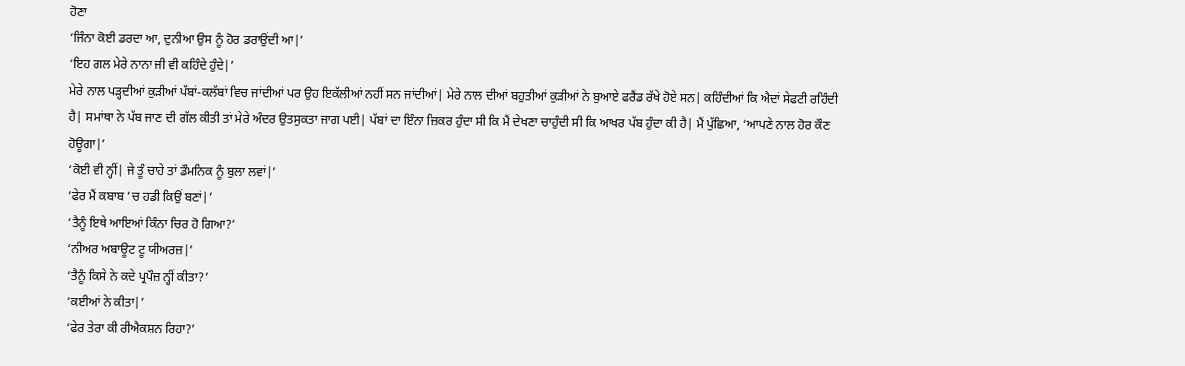ਹੋਣਾ
‘ਜਿੰਨਾ ਕੋਈ ਡਰਦਾ ਆ, ਦੁਨੀਆ ਉਸ ਨੂੰ ਹੋਰ ਡਰਾਉਂਦੀ ਆ|’
‘ਇਹ ਗਲ ਮੇਰੇ ਨਾਨਾ ਜੀ ਵੀ ਕਹਿੰਦੇ ਹੁੰਦੇ|’
ਮੇਰੇ ਨਾਲ ਪੜ੍ਹਦੀਆਂ ਕੁੜੀਆਂ ਪੱਬਾਂ-ਕਲੱਬਾਂ ਵਿਚ ਜਾਂਦੀਆਂ ਪਰ ਉਹ ਇਕੱਲੀਆਂ ਨਹੀਂ ਸਨ ਜਾਂਦੀਆਂ| ਮੇਰੇ ਨਾਲ ਦੀਆਂ ਬਹੁਤੀਆਂ ਕੁੜੀਆਂ ਨੇ ਬੁਆਏ ਫਰੈਂਡ ਰੱਖੇ ਹੋਏ ਸਨ| ਕਹਿੰਦੀਆਂ ਕਿ ਐਦਾਂ ਸੇਫਟੀ ਰਹਿੰਦੀ ਹੈ| ਸਮਾਂਥਾ ਨੇ ਪੱਬ ਜਾਣ ਦੀ ਗੱਲ ਕੀਤੀ ਤਾਂ ਮੇਰੇ ਅੰਦਰ ਉਤਸੁਕਤਾ ਜਾਗ ਪਈ| ਪੱਬਾਂ ਦਾ ਇੰਨਾ ਜ਼ਿਕਰ ਹੁੰਦਾ ਸੀ ਕਿ ਮੈਂ ਦੇਖਣਾ ਚਾਹੁੰਦੀ ਸੀ ਕਿ ਆਖਰ ਪੱਬ ਹੁੰਦਾ ਕੀ ਹੈ| ਮੈਂ ਪੁੱਛਿਆ, ‘ਆਪਣੇ ਨਾਲ ਹੋਰ ਕੌਣ ਹੋਊਗਾ|’
‘ਕੋਈ ਵੀ ਨ੍ਹੀਂ| ਜੇ ਤੂੰ ਚਾਹੇ ਤਾਂ ਡੌਮਨਿਕ ਨੂੰ ਬੁਲਾ ਲਵਾਂ|’
‘ਫੇਰ ਮੈਂ ਕਬਾਬ ’ਚ ਹਡੀ ਕਿਉਂ ਬਣਾਂ|’
‘ਤੈਨੂੰ ਇਥੇ ਆਇਆਂ ਕਿੰਨਾ ਚਿਰ ਹੋ ਗਿਆ?’
‘ਨੀਅਰ ਅਬਾਊਟ ਟੂ ਯੀਅਰਜ਼|’
‘ਤੈਨੂੰ ਕਿਸੇ ਨੇ ਕਦੇ ਪ੍ਰਪੌਜ਼ ਨ੍ਹੀਂ ਕੀਤਾ?’
‘ਕਈਆਂ ਨੇ ਕੀਤਾ|’
‘ਫੇਰ ਤੇਰਾ ਕੀ ਰੀਐਕਸ਼ਨ ਰਿਹਾ?’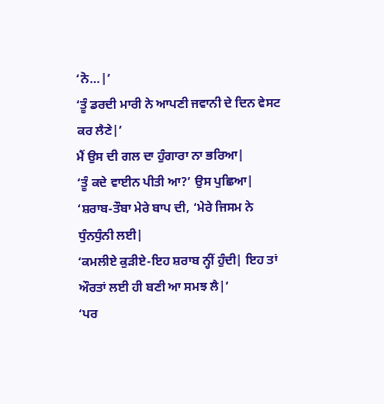‘ਨੋ…|’
‘ਤੂੰ ਡਰਦੀ ਮਾਰੀ ਨੇ ਆਪਣੀ ਜਵਾਨੀ ਦੇ ਦਿਨ ਵੇਸਟ ਕਰ ਲੈਣੇ|’
ਮੈਂ ਉਸ ਦੀ ਗਲ ਦਾ ਹੁੰਗਾਰਾ ਨਾ ਭਰਿਆ|
‘ਤੂੰ ਕਦੇ ਵਾਈਨ ਪੀਤੀ ਆ?’ ਉਸ ਪੁਛਿਆ|
‘ਸ਼ਰਾਬ-ਤੌਬਾ ਮੇਰੇ ਬਾਪ ਦੀ, ‘ਮੇਰੇ ਜਿਸਮ ਨੇ ਧੁੰਨਧੁੰਨੀ ਲਈ|
‘ਕਮਲੀਏ ਕੁੜੀਏ-ਇਹ ਸ਼ਰਾਬ ਨ੍ਹੀਂ ਹੁੰਦੀ| ਇਹ ਤਾਂ ਔਰਤਾਂ ਲਈ ਹੀ ਬਣੀ ਆ ਸਮਝ ਲੈ|’
‘ਪਰ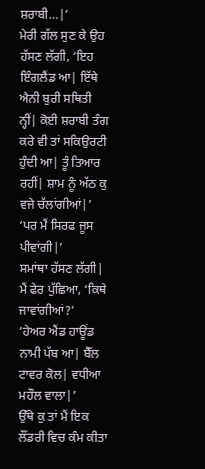ਸ਼ਰਾਬੀ…|’
ਮੇਰੀ ਗੱਲ ਸੁਣ ਕੇ ਉਹ ਹੱਸਣ ਲੱਗੀ, ‘ਇਹ ਇੰਗਲੈਂਡ ਆ| ਇੱਥੇ ਐਨੀ ਬੁਰੀ ਸਥਿਤੀ ਨ੍ਹੀਂ| ਕੋਈ ਸ਼ਰਾਬੀ ਤੰਗ ਕਰੇ ਵੀ ਤਾਂ ਸਕਿਉਰਟੀ ਹੁੰਦੀ ਆ| ਤੂੰ ਤਿਆਰ ਰਹੀਂ| ਸ਼ਾਮ ਨੂੰ ਅੱਠ ਕੁ ਵਜੇ ਚੱਲਾਂਗੀਆਂ|’
‘ਪਰ ਮੈਂ ਸਿਰਫ ਜੂਸ ਪੀਵਾਂਗੀ|’
ਸਮਾਂਥਾ ਹੱਸਣ ਲੱਗੀ| ਮੈਂ ਫੇਰ ਪੁੱਛਿਆ, ‘ਕਿਥੇ ਜਾਵਾਂਗੀਆਂ?’
‘ਹੇਅਰ ਐਂਡ ਹਾਊਂਡ ਨਾਮੀ ਪੱਬ ਆ| ਬੈੱਲ ਟਾਵਰ ਕੋਲ| ਵਧੀਆ ਮਹੌਲ ਵਾਲਾ|’
ਉੱਥੇ ਕੁ ਤਾਂ ਮੈਂ ਇਕ ਲੌਂਡਰੀ ਵਿਚ ਕੰਮ ਕੀਤਾ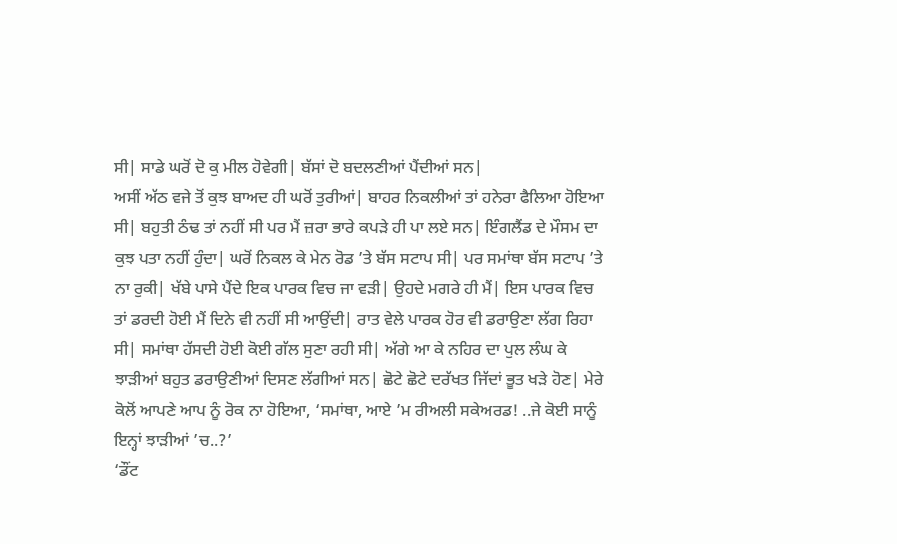ਸੀ| ਸਾਡੇ ਘਰੋਂ ਦੋ ਕੁ ਮੀਲ ਹੋਵੇਗੀ| ਬੱਸਾਂ ਦੋ ਬਦਲਣੀਆਂ ਪੈਂਦੀਆਂ ਸਨ|
ਅਸੀਂ ਅੱਠ ਵਜੇ ਤੋਂ ਕੁਝ ਬਾਅਦ ਹੀ ਘਰੋਂ ਤੁਰੀਆਂ| ਬਾਹਰ ਨਿਕਲੀਆਂ ਤਾਂ ਹਨੇਰਾ ਫੈਲਿਆ ਹੋਇਆ ਸੀ| ਬਹੁਤੀ ਠੰਢ ਤਾਂ ਨਹੀਂ ਸੀ ਪਰ ਮੈਂ ਜ਼ਰਾ ਭਾਰੇ ਕਪੜੇ ਹੀ ਪਾ ਲਏ ਸਨ| ਇੰਗਲੈਂਡ ਦੇ ਮੌਸਮ ਦਾ ਕੁਝ ਪਤਾ ਨਹੀਂ ਹੁੰਦਾ| ਘਰੋਂ ਨਿਕਲ ਕੇ ਮੇਨ ਰੋਡ ’ਤੇ ਬੱਸ ਸਟਾਪ ਸੀ| ਪਰ ਸਮਾਂਥਾ ਬੱਸ ਸਟਾਪ ’ਤੇ ਨਾ ਰੁਕੀ| ਖੱਬੇ ਪਾਸੇ ਪੈਂਦੇ ਇਕ ਪਾਰਕ ਵਿਚ ਜਾ ਵੜੀ| ਉਹਦੇ ਮਗਰੇ ਹੀ ਮੈਂ| ਇਸ ਪਾਰਕ ਵਿਚ ਤਾਂ ਡਰਦੀ ਹੋਈ ਮੈਂ ਦਿਨੇ ਵੀ ਨਹੀਂ ਸੀ ਆਉਂਦੀ| ਰਾਤ ਵੇਲੇ ਪਾਰਕ ਹੋਰ ਵੀ ਡਰਾਉਣਾ ਲੱਗ ਰਿਹਾ ਸੀ| ਸਮਾਂਥਾ ਹੱਸਦੀ ਹੋਈ ਕੋਈ ਗੱਲ ਸੁਣਾ ਰਹੀ ਸੀ| ਅੱਗੇ ਆ ਕੇ ਨਹਿਰ ਦਾ ਪੁਲ ਲੰਘ ਕੇ ਝਾੜੀਆਂ ਬਹੁਤ ਡਰਾਉਣੀਆਂ ਦਿਸਣ ਲੱਗੀਆਂ ਸਨ| ਛੋਟੇ ਛੋਟੇ ਦਰੱਖਤ ਜਿੱਦਾਂ ਭੂਤ ਖੜੇ ਹੋਣ| ਮੇਰੇ ਕੋਲੋਂ ਆਪਣੇ ਆਪ ਨੂੰ ਰੋਕ ਨਾ ਹੋਇਆ, ‘ਸਮਾਂਥਾ, ਆਏ ’ਮ ਰੀਅਲੀ ਸਕੇਅਰਡ! ..ਜੇ ਕੋਈ ਸਾਨੂੰ ਇਨ੍ਹਾਂ ਝਾੜੀਆਂ ’ਚ..?’
‘ਡੌਂਟ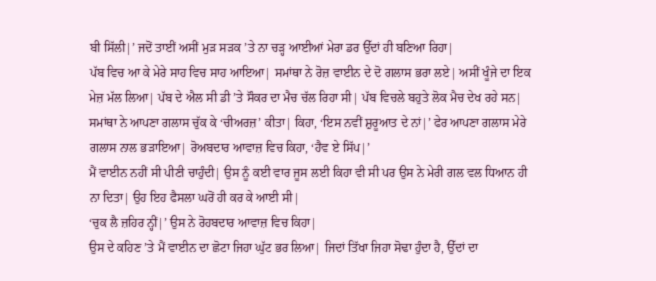ਬੀ ਸਿੱਲੀ|’ ਜਦੋਂ ਤਾਈਂ ਅਸੀਂ ਮੁੜ ਸੜਕ ’ਤੇ ਨਾ ਚੜ੍ਹ ਆਈਆਂ ਮੇਰਾ ਡਰ ਉੱਦਾਂ ਹੀ ਬਣਿਆ ਰਿਹਾ|
ਪੱਬ ਵਿਚ ਆ ਕੇ ਮੇਰੇ ਸਾਹ ਵਿਚ ਸਾਹ ਆਇਆ| ਸਮਾਂਥਾ ਨੇ ਰੋਜ਼ ਵਾਈਨ ਦੇ ਦੋ ਗਲਾਸ ਭਰਾ ਲਏ| ਅਸੀਂ ਖੂੰਜੇ ਦਾ ਇਕ ਮੇਜ਼ ਮੱਲ ਲਿਆ| ਪੱਬ ਦੇ ਐਲ ਸੀ ਡੀ ’ਤੇ ਸੌਕਰ ਦਾ ਮੈਚ ਚੱਲ ਰਿਹਾ ਸੀ| ਪੱਬ ਵਿਚਲੇ ਬਹੁਤੇ ਲੋਕ ਮੈਚ ਦੇਖ ਰਹੇ ਸਨ| ਸਮਾਂਥਾ ਨੇ ਆਪਣਾ ਗਲਾਸ ਚੁੱਕ ਕੇ ‘ਚੀਅਰਜ਼’ ਕੀਤਾ| ਕਿਹਾ, ‘ਇਸ ਨਵੀਂ ਸ਼ੁਰੂਆਤ ਦੇ ਨਾਂ|’ ਫੇਰ ਆਪਣਾ ਗਲਾਸ ਮੇਰੇ ਗਲਾਸ ਨਾਲ ਭੜਾਇਆ| ਰੋਅਬਦਾਰ ਆਵਾਜ਼ ਵਿਚ ਕਿਹਾ, ‘ਹੈਵ ਏ ਸਿੱਪ|’
ਮੈਂ ਵਾਈਨ ਨਹੀਂ ਸੀ ਪੀਣੀ ਚਾਹੁੰਦੀ| ਉਸ ਨੂੰ ਕਈ ਵਾਰ ਜੂਸ ਲਈ ਕਿਹਾ ਵੀ ਸੀ ਪਰ ਉਸ ਨੇ ਮੇਰੀ ਗਲ ਵਲ ਧਿਆਨ ਹੀ ਨਾ ਦਿਤਾ| ਉਹ ਇਹ ਫੈਸਲਾ ਘਰੋਂ ਹੀ ਕਰ ਕੇ ਆਈ ਸੀ|
‘ਚੁਕ ਲੈ ਜ਼ਹਿਰ ਨ੍ਹੀਂ|’ ਉਸ ਨੇ ਰੋਹਬਦਾਰ ਆਵਾਜ਼ ਵਿਚ ਕਿਹਾ|
ਉਸ ਦੇ ਕਹਿਣ ’ਤੇ ਮੈਂ ਵਾਈਨ ਦਾ ਛੋਟਾ ਜਿਹਾ ਘੁੱਟ ਭਰ ਲਿਆ| ਜਿਦਾਂ ਤਿੱਖਾ ਜਿਹਾ ਸੋਢਾ ਹੁੰਦਾ ਹੈ, ਉੱਦਾਂ ਦਾ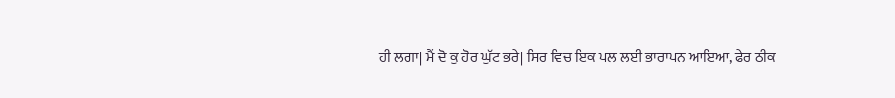ਹੀ ਲਗਾ| ਮੈਂ ਦੋ ਕੁ ਹੋਰ ਘੁੱਟ ਭਰੇ| ਸਿਰ ਵਿਚ ਇਕ ਪਲ ਲਈ ਭਾਰਾਪਨ ਆਇਆ, ਫੇਰ ਠੀਕ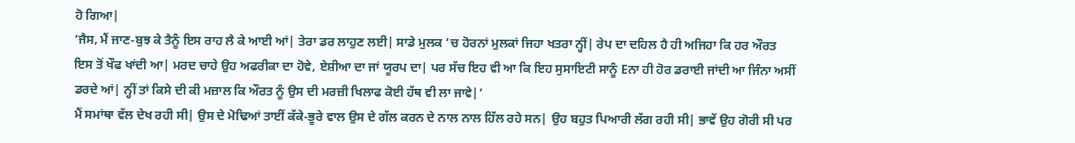ਹੋ ਗਿਆ|
‘ਜੈਸ, ਮੈਂ ਜਾਣ-ਬੁਝ ਕੇ ਤੈਨੂੰ ਇਸ ਰਾਹ ਲੈ ਕੇ ਆਈ ਆਂ| ਤੇਰਾ ਡਰ ਲਾਹੁਣ ਲਈ| ਸਾਡੇ ਮੁਲਕ ’ਚ ਹੋਰਨਾਂ ਮੁਲਕਾਂ ਜਿਹਾ ਖਤਰਾ ਨ੍ਹੀਂ| ਰੇਪ ਦਾ ਦਹਿਲ ਹੈ ਹੀ ਅਜਿਹਾ ਕਿ ਹਰ ਔਰਤ ਇਸ ਤੋਂ ਖੌਫ ਖਾਂਦੀ ਆ| ਮਰਦ ਚਾਹੇ ਉਹ ਅਫਰੀਕਾ ਦਾ ਹੋਵੇ, ਏਸ਼ੀਆ ਦਾ ਜਾਂ ਯੂਰਪ ਦਾ| ਪਰ ਸੱਚ ਇਹ ਵੀ ਆ ਕਿ ਇਹ ਸੁਸਾਇਟੀ ਸਾਨੂੰ Eਨਾ ਹੀ ਹੋਰ ਡਰਾਈ ਜਾਂਦੀ ਆ ਜਿੰਨਾ ਅਸੀਂ ਡਰਦੇ ਆਂ| ਨ੍ਹੀਂ ਤਾਂ ਕਿਸੇ ਦੀ ਕੀ ਮਜ਼ਾਲ ਕਿ ਔਰਤ ਨੂੰ ਉਸ ਦੀ ਮਰਜ਼ੀ ਖਿਲਾਫ ਕੋਈ ਹੱਥ ਵੀ ਲਾ ਜਾਵੇ|’
ਮੈਂ ਸਮਾਂਥਾ ਵੱਲ ਦੇਖ ਰਹੀ ਸੀ| ਉਸ ਦੇ ਮੋਢਿਆਂ ਤਾਈਂ ਕੱਕੇ-ਭੂਰੇ ਵਾਲ ਉਸ ਦੇ ਗੱਲ ਕਰਨ ਦੇ ਨਾਲ ਨਾਲ ਹਿੱਲ ਰਹੇ ਸਨ| ਉਹ ਬਹੁਤ ਪਿਆਰੀ ਲੱਗ ਰਹੀ ਸੀ| ਭਾਵੇਂ ਉਹ ਗੋਰੀ ਸੀ ਪਰ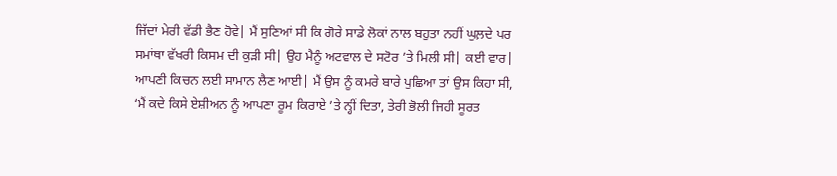ਜਿੱਦਾਂ ਮੇਰੀ ਵੱਡੀ ਭੈਣ ਹੋਵੇ| ਮੈਂ ਸੁਣਿਆਂ ਸੀ ਕਿ ਗੋਰੇ ਸਾਡੇ ਲੋਕਾਂ ਨਾਲ ਬਹੁਤਾ ਨਹੀਂ ਘੁਲ਼ਦੇ ਪਰ ਸਮਾਂਥਾ ਵੱਖਰੀ ਕਿਸਮ ਦੀ ਕੁੜੀ ਸੀ| ਉਹ ਮੈਨੂੰ ਅਟਵਾਲ ਦੇ ਸਟੋਰ ’ਤੇ ਮਿਲੀ ਸੀ| ਕਈ ਵਾਰ| ਆਪਣੀ ਕਿਚਨ ਲਈ ਸਾਮਾਨ ਲੈਣ ਆਈ| ਮੈਂ ਉਸ ਨੂੰ ਕਮਰੇ ਬਾਰੇ ਪੁਛਿਆ ਤਾਂ ਉਸ ਕਿਹਾ ਸੀ, ‘ਮੈਂ ਕਦੇ ਕਿਸੇ ਏਸ਼ੀਅਨ ਨੂੰ ਆਪਣਾ ਰੂਮ ਕਿਰਾਏ ’ਤੇ ਨ੍ਹੀਂ ਦਿਤਾ, ਤੇਰੀ ਭੋਲੀ ਜਿਹੀ ਸੂਰਤ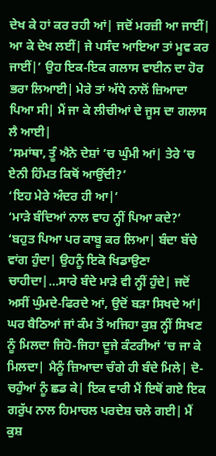ਦੇਖ ਕੇ ਹਾਂ ਕਰ ਰਹੀ ਆਂ| ਜਦੋਂ ਮਰਜ਼ੀ ਆ ਜਾਈਂ| ਆ ਕੇ ਦੇਖ ਲਈਂ| ਜੇ ਪਸੰਦ ਆਇਆ ਤਾਂ ਮੂਵ ਕਰ ਜਾਈਂ|’ ਉਹ ਇਕ-ਇਕ ਗਲਾਸ ਵਾਈਨ ਦਾ ਹੋਰ ਭਰਾ ਲਿਆਈ| ਮੇਰੇ ਤਾਂ ਅੱਧੇ ਨਾਲੋਂ ਜ਼ਿਆਦਾ ਪਿਆ ਸੀ| ਮੈਂ ਜਾ ਕੇ ਲੀਚੀਆਂ ਦੇ ਜੂਸ ਦਾ ਗਲਾਸ ਲੈ ਆਈ|
‘ਸਮਾਂਥਾ, ਤੂੰ ਐਨੇ ਦੇਸ਼ਾਂ ’ਚ ਘੁੰਮੀ ਆਂ| ਤੇਰੇ ’ਚ ਏਨੀ ਹਿੰਮਤ ਕਿਥੋਂ ਆਉਂਦੀ?’
‘ਇਹ ਮੇਰੇ ਅੰਦਰ ਹੀ ਆ|’
‘ਮਾੜੇ ਬੰਦਿਆਂ ਨਾਲ ਵਾਹ ਨ੍ਹੀਂ ਪਿਆ ਕਦੇ?’
‘ਬਹੁਤ ਪਿਆ ਪਰ ਕਾਬੂ ਕਰ ਲਿਆ| ਬੰਦਾ ਬੱਚੇ ਵਾਂਗ ਹੁੰਦਾ| ਉਹਨੂੰ ਇਕੋ ਖਿਡਾਉਣਾ ਚਾਹੀਦਾ|…ਸਾਰੇ ਬੰਦੇ ਮਾੜੇ ਵੀ ਨ੍ਹੀਂ ਹੁੰਦੇ| ਜਦੋਂ ਅਸੀਂ ਘੁੰਮਦੇ-ਫਿਰਦੇ ਆਂ, ਉਦੋਂ ਬੜਾ ਸਿਖਦੇ ਆਂ| ਘਰ ਬੈਠਿਆਂ ਜਾਂ ਕੰਮ ਤੋਂ ਅਜਿਹਾ ਕੁਸ਼ ਨ੍ਹੀਂ ਸਿਖਣ ਨੂੰ ਮਿਲਦਾ ਜਿਹੋ-ਜਿਹਾ ਦੂਜੇ ਕੰਟਰੀਆਂ ’ਚ ਜਾ ਕੇ ਮਿਲਦਾ| ਮੈਨੂੰ ਜ਼ਿਆਦਾ ਚੰਗੇ ਹੀ ਬੰਦੇ ਮਿਲੇ| ਦੋ-ਚਹੁੰਆਂ ਨੂੰ ਛਡ ਕੇ| ਇਕ ਵਾਰੀ ਮੈਂ ਇਥੋਂ ਗਏ ਇਕ ਗਰੁੱਪ ਨਾਲ ਹਿਮਾਚਲ ਪਰਦੇਸ਼ ਚਲੇ ਗਈ| ਮੈਂ ਕੁਸ਼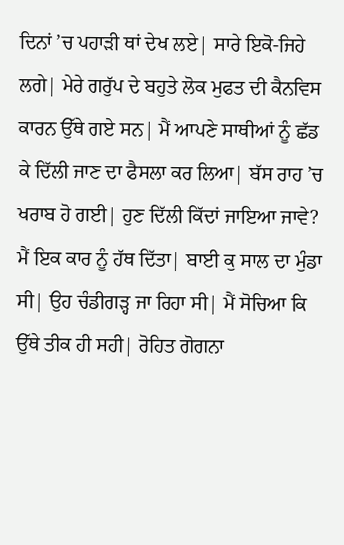ਦਿਨਾਂ ’ਚ ਪਹਾੜੀ ਥਾਂ ਦੇਖ ਲਏ| ਸਾਰੇ ਇਕੋ-ਜਿਹੇ ਲਗੇ| ਮੇਰੇ ਗਰੁੱਪ ਦੇ ਬਹੁਤੇ ਲੋਕ ਮੁਫਤ ਦੀ ਕੈਨਵਿਸ ਕਾਰਨ ਉੱਥੇ ਗਏ ਸਨ| ਮੈਂ ਆਪਣੇ ਸਾਥੀਆਂ ਨੂੰ ਛੱਡ ਕੇ ਦਿੱਲੀ ਜਾਣ ਦਾ ਫੈਸਲਾ ਕਰ ਲਿਆ| ਬੱਸ ਰਾਹ ’ਚ ਖਰਾਬ ਹੋ ਗਈ| ਹੁਣ ਦਿੱਲੀ ਕਿੱਦਾਂ ਜਾਇਆ ਜਾਵੇ? ਮੈਂ ਇਕ ਕਾਰ ਨੂੰ ਹੱਥ ਦਿੱਤਾ| ਬਾਈ ਕੁ ਸਾਲ ਦਾ ਮੁੰਡਾ ਸੀ| ਉਹ ਚੰਡੀਗੜ੍ਹ ਜਾ ਰਿਹਾ ਸੀ| ਮੈਂ ਸੋਚਿਆ ਕਿ ਉੱਥੇ ਤੀਕ ਹੀ ਸਹੀ| ਰੋਹਿਤ ਗੋਗਨਾ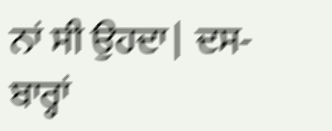ਨਾਂ ਸੀ ਉਹਦਾ| ਦਸ-ਬਾਰ੍ਹਾਂ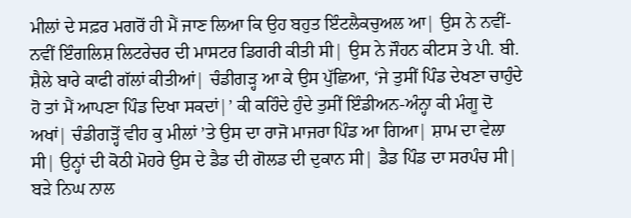ਮੀਲਾਂ ਦੇ ਸਫ਼ਰ ਮਗਰੋਂ ਹੀ ਮੈਂ ਜਾਣ ਲਿਆ ਕਿ ਉਹ ਬਹੁਤ ਇੰਟਲੈਕਚੁਅਲ ਆ| ਉਸ ਨੇ ਨਵੀਂ-ਨਵੀਂ ਇੰਗਲਿਸ਼ ਲਿਟਰੇਚਰ ਦੀ ਮਾਸਟਰ ਡਿਗਰੀ ਕੀਤੀ ਸੀ| ਉਸ ਨੇ ਜੌਹਨ ਕੀਟਸ ਤੇ ਪੀ. ਬੀ. ਸ਼ੈਲੇ ਬਾਰੇ ਕਾਫੀ ਗੱਲਾਂ ਕੀਤੀਆਂ| ਚੰਡੀਗੜ੍ਹ ਆ ਕੇ ਉਸ ਪੁੱਛਿਆ, ‘ਜੇ ਤੁਸੀਂ ਪਿੰਡ ਦੇਖਣਾ ਚਾਹੁੰਦੇ ਹੋ ਤਾਂ ਮੈਂ ਆਪਣਾ ਪਿੰਡ ਦਿਖਾ ਸਕਦਾਂ|’ ਕੀ ਕਹਿੰਦੇ ਹੁੰਦੇ ਤੁਸੀਂ ਇੰਡੀਅਨ-ਅੰਨ੍ਹਾ ਕੀ ਮੰਗੂ ਦੋ ਅਖਾਂ| ਚੰਡੀਗੜ੍ਹੋਂ ਵੀਹ ਕੁ ਮੀਲਾਂ ’ਤੇ ਉਸ ਦਾ ਰਾਜੋ ਮਾਜਰਾ ਪਿੰਡ ਆ ਗਿਆ| ਸ਼ਾਮ ਦਾ ਵੇਲਾ ਸੀ| ਉਨ੍ਹਾਂ ਦੀ ਕੋਠੀ ਮੋਹਰੇ ਉਸ ਦੇ ਡੈਡ ਦੀ ਗੋਲਡ ਦੀ ਦੁਕਾਨ ਸੀ| ਡੈਡ ਪਿੰਡ ਦਾ ਸਰਪੰਚ ਸੀ| ਬੜੇ ਨਿਘ ਨਾਲ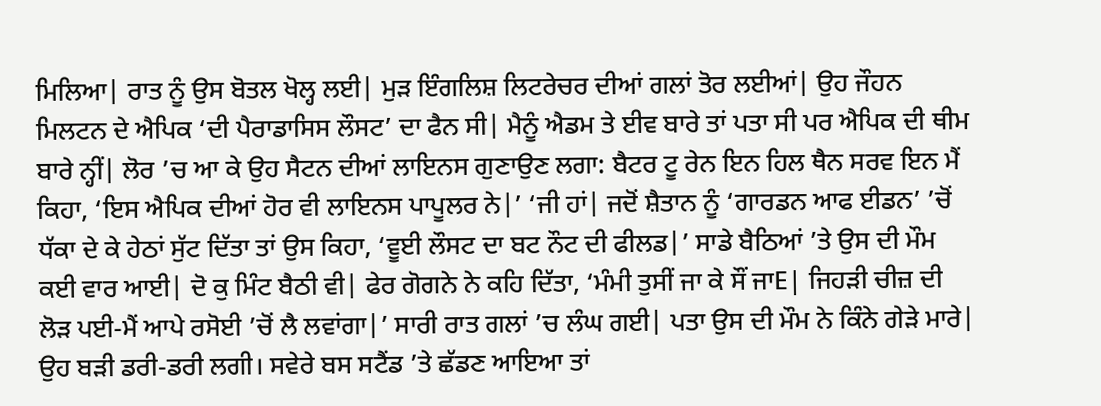ਮਿਲਿਆ| ਰਾਤ ਨੂੰ ਉਸ ਬੋਤਲ ਖੋਲ੍ਹ ਲਈ| ਮੁੜ ਇੰਗਲਿਸ਼ ਲਿਟਰੇਚਰ ਦੀਆਂ ਗਲਾਂ ਤੋਰ ਲਈਆਂ| ਉਹ ਜੌਹਨ ਮਿਲਟਨ ਦੇ ਐਪਿਕ ‘ਦੀ ਪੈਰਾਡਾਸਿਸ ਲੌਸਟ’ ਦਾ ਫੈਨ ਸੀ| ਮੈਨੂੰ ਐਡਮ ਤੇ ਈਵ ਬਾਰੇ ਤਾਂ ਪਤਾ ਸੀ ਪਰ ਐਪਿਕ ਦੀ ਥੀਮ ਬਾਰੇ ਨ੍ਹੀਂ| ਲੋਰ ’ਚ ਆ ਕੇ ਉਹ ਸੈਟਨ ਦੀਆਂ ਲਾਇਨਸ ਗੁਣਾਉਣ ਲਗਾ: ਬੈਟਰ ਟੂ ਰੇਨ ਇਨ ਹਿਲ ਥੈਨ ਸਰਵ ਇਨ ਮੈਂ ਕਿਹਾ, ‘ਇਸ ਐਪਿਕ ਦੀਆਂ ਹੋਰ ਵੀ ਲਾਇਨਸ ਪਾਪੂਲਰ ਨੇ|’ ‘ਜੀ ਹਾਂ| ਜਦੋਂ ਸ਼ੈਤਾਨ ਨੂੰ ‘ਗਾਰਡਨ ਆਫ ਈਡਨ’ ’ਚੋਂ ਧੱਕਾ ਦੇ ਕੇ ਹੇਠਾਂ ਸੁੱਟ ਦਿੱਤਾ ਤਾਂ ਉਸ ਕਿਹਾ, ‘ਵੂਈ ਲੌਸਟ ਦਾ ਬਟ ਨੌਟ ਦੀ ਫੀਲਡ|’ ਸਾਡੇ ਬੈਠਿਆਂ ’ਤੇ ਉਸ ਦੀ ਮੌਮ ਕਈ ਵਾਰ ਆਈ| ਦੋ ਕੁ ਮਿੰਟ ਬੈਠੀ ਵੀ| ਫੇਰ ਗੋਗਨੇ ਨੇ ਕਹਿ ਦਿੱਤਾ, ‘ਮੰਮੀ ਤੁਸੀਂ ਜਾ ਕੇ ਸੌਂ ਜਾE| ਜਿਹੜੀ ਚੀਜ਼ ਦੀ ਲੋੜ ਪਈ-ਮੈਂ ਆਪੇ ਰਸੋਈ ’ਚੋਂ ਲੈ ਲਵਾਂਗਾ|’ ਸਾਰੀ ਰਾਤ ਗਲਾਂ ’ਚ ਲੰਘ ਗਈ| ਪਤਾ ਉਸ ਦੀ ਮੌਮ ਨੇ ਕਿੰਨੇ ਗੇੜੇ ਮਾਰੇ| ਉਹ ਬੜੀ ਡਰੀ-ਡਰੀ ਲਗੀ। ਸਵੇਰੇ ਬਸ ਸਟੈਂਡ ’ਤੇ ਛੱਡਣ ਆਇਆ ਤਾਂ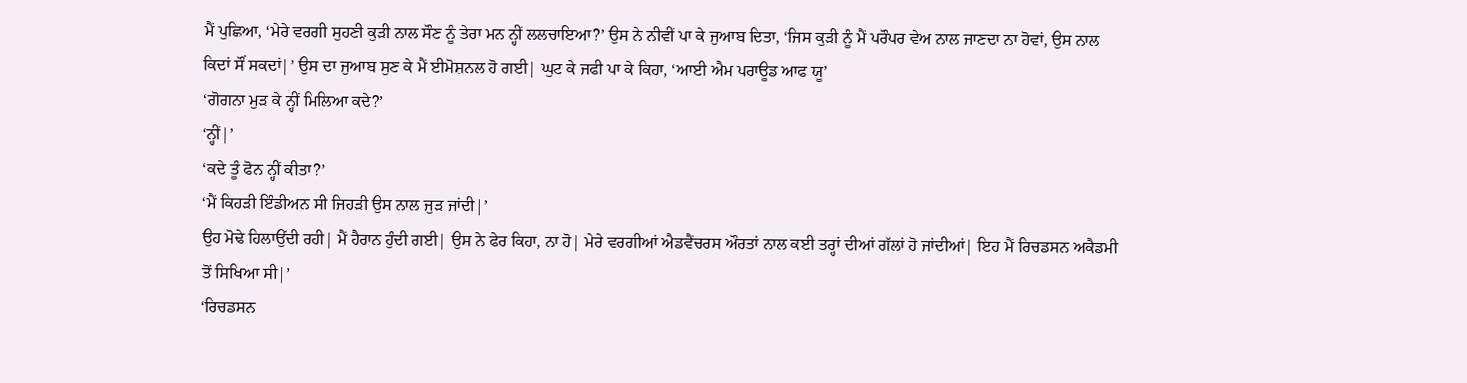ਮੈਂ ਪੁਛਿਆ, ‘ਮੇਰੇ ਵਰਗੀ ਸੁਹਣੀ ਕੁੜੀ ਨਾਲ ਸੌਣ ਨੂੰ ਤੇਰਾ ਮਨ ਨ੍ਹੀਂ ਲਲਚਾਇਆ?’ ਉਸ ਨੇ ਨੀਵੀਂ ਪਾ ਕੇ ਜੁਆਬ ਦਿਤਾ, ‘ਜਿਸ ਕੁੜੀ ਨੂੰ ਮੈਂ ਪਰੌਪਰ ਵੇਅ ਨਾਲ ਜਾਣਦਾ ਨਾ ਹੋਵਾਂ, ਉਸ ਨਾਲ ਕਿਦਾਂ ਸੌਂ ਸਕਦਾਂ|’ ਉਸ ਦਾ ਜੁਆਬ ਸੁਣ ਕੇ ਮੈਂ ਈਮੋਸ਼ਨਲ ਹੋ ਗਈ| ਘੁਟ ਕੇ ਜਫੀ ਪਾ ਕੇ ਕਿਹਾ, ‘ਆਈ ਐਮ ਪਰਾਊਡ ਆਫ ਯੂ’
‘ਗੋਗਨਾ ਮੁੜ ਕੇ ਨ੍ਹੀਂ ਮਿਲਿਆ ਕਦੇ?’
‘ਨ੍ਹੀਂ|’
‘ਕਦੇ ਤੂੰ ਫੋਨ ਨ੍ਹੀਂ ਕੀਤਾ?’
‘ਮੈਂ ਕਿਹੜੀ ਇੰਡੀਅਨ ਸੀ ਜਿਹੜੀ ਉਸ ਨਾਲ ਜੁੜ ਜਾਂਦੀ|’
ਉਹ ਮੋਢੇ ਹਿਲਾਉਂਦੀ ਰਹੀ| ਮੈਂ ਹੈਰਾਨ ਹੁੰਦੀ ਗਈ| ਉਸ ਨੇ ਫੇਰ ਕਿਹਾ, ਨਾ ਹੋ| ਮੇਰੇ ਵਰਗੀਆਂ ਐਡਵੈਂਚਰਸ ਔਰਤਾਂ ਨਾਲ ਕਈ ਤਰ੍ਹਾਂ ਦੀਆਂ ਗੱਲਾਂ ਹੋ ਜਾਂਦੀਆਂ| ਇਹ ਮੈਂ ਰਿਚਡਸਨ ਅਕੈਡਮੀ ਤੋਂ ਸਿਖਿਆ ਸੀ|’
‘ਰਿਚਡਸਨ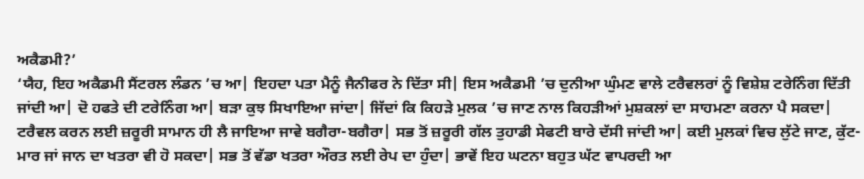ਅਕੈਡਮੀ?’
‘ਯੈਹ, ਇਹ ਅਕੈਡਮੀ ਸੈਂਟਰਲ ਲੰਡਨ ’ਚ ਆ| ਇਹਦਾ ਪਤਾ ਮੈਨੂੰ ਜੈਨੀਫਰ ਨੇ ਦਿੱਤਾ ਸੀ| ਇਸ ਅਕੈਡਮੀ ’ਚ ਦੁਨੀਆ ਘੁੰਮਣ ਵਾਲੇ ਟਰੈਵਲਰਾਂ ਨੂੰ ਵਿਸ਼ੇਸ਼ ਟਰੇਨਿੰਗ ਦਿੱਤੀ ਜਾਂਦੀ ਆ| ਦੋ ਹਫਤੇ ਦੀ ਟਰੇਨਿੰਗ ਆ| ਬੜਾ ਕੁਝ ਸਿਖਾਇਆ ਜਾਂਦਾ| ਜਿੱਦਾਂ ਕਿ ਕਿਹੜੇ ਮੁਲਕ ’ਚ ਜਾਣ ਨਾਲ ਕਿਹੜੀਆਂ ਮੁਸ਼ਕਲਾਂ ਦਾ ਸਾਹਮਣਾ ਕਰਨਾ ਪੈ ਸਕਦਾ| ਟਰੈਵਲ ਕਰਨ ਲਈ ਜ਼ਰੂਰੀ ਸਾਮਾਨ ਹੀ ਲੈ ਜਾਇਆ ਜਾਵੇ ਬਗੈਰਾ-ਬਗੈਰਾ| ਸਭ ਤੋਂ ਜ਼ਰੂਰੀ ਗੱਲ ਤੁਹਾਡੀ ਸੇਫਟੀ ਬਾਰੇ ਦੱਸੀ ਜਾਂਦੀ ਆ| ਕਈ ਮੁਲਕਾਂ ਵਿਚ ਲੁੱਟੇ ਜਾਣ, ਕੁੱਟ-ਮਾਰ ਜਾਂ ਜਾਨ ਦਾ ਖਤਰਾ ਵੀ ਹੋ ਸਕਦਾ| ਸਭ ਤੋਂ ਵੱਡਾ ਖਤਰਾ ਔਰਤ ਲਈ ਰੇਪ ਦਾ ਹੁੰਦਾ| ਭਾਵੇਂ ਇਹ ਘਟਨਾ ਬਹੁਤ ਘੱਟ ਵਾਪਰਦੀ ਆ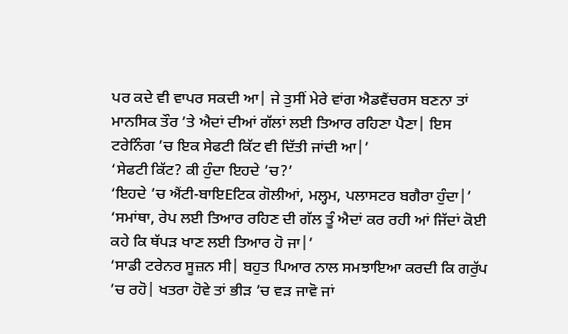ਪਰ ਕਦੇ ਵੀ ਵਾਪਰ ਸਕਦੀ ਆ| ਜੇ ਤੁਸੀਂ ਮੇਰੇ ਵਾਂਗ ਐਡਵੈਂਚਰਸ ਬਣਨਾ ਤਾਂ ਮਾਨਸਿਕ ਤੌਰ ’ਤੇ ਐਦਾਂ ਦੀਆਂ ਗੱਲਾਂ ਲਈ ਤਿਆਰ ਰਹਿਣਾ ਪੈਣਾ| ਇਸ ਟਰੇਨਿੰਗ ’ਚ ਇਕ ਸੇਫਟੀ ਕਿੱਟ ਵੀ ਦਿੱਤੀ ਜਾਂਦੀ ਆ|’
‘ਸੇਫਟੀ ਕਿੱਟ? ਕੀ ਹੁੰਦਾ ਇਹਦੇ ’ਚ?’
‘ਇਹਦੇ ’ਚ ਐਂਟੀ-ਬਾਇEਟਿਕ ਗੋਲੀਆਂ, ਮਲ੍ਹਮ, ਪਲਾਸਟਰ ਬਗੈਰਾ ਹੁੰਦਾ|’
‘ਸਮਾਂਥਾ, ਰੇਪ ਲਈ ਤਿਆਰ ਰਹਿਣ ਦੀ ਗੱਲ ਤੂੰ ਐਦਾਂ ਕਰ ਰਹੀ ਆਂ ਜਿੱਦਾਂ ਕੋਈ ਕਹੇ ਕਿ ਥੱਪੜ ਖਾਣ ਲਈ ਤਿਆਰ ਹੋ ਜਾ|’
‘ਸਾਡੀ ਟਰੇਨਰ ਸੂਜ਼ਨ ਸੀ| ਬਹੁਤ ਪਿਆਰ ਨਾਲ ਸਮਝਾਇਆ ਕਰਦੀ ਕਿ ਗਰੁੱਪ ’ਚ ਰਹੋ| ਖਤਰਾ ਹੋਵੇ ਤਾਂ ਭੀੜ ’ਚ ਵੜ ਜਾਵੋ ਜਾਂ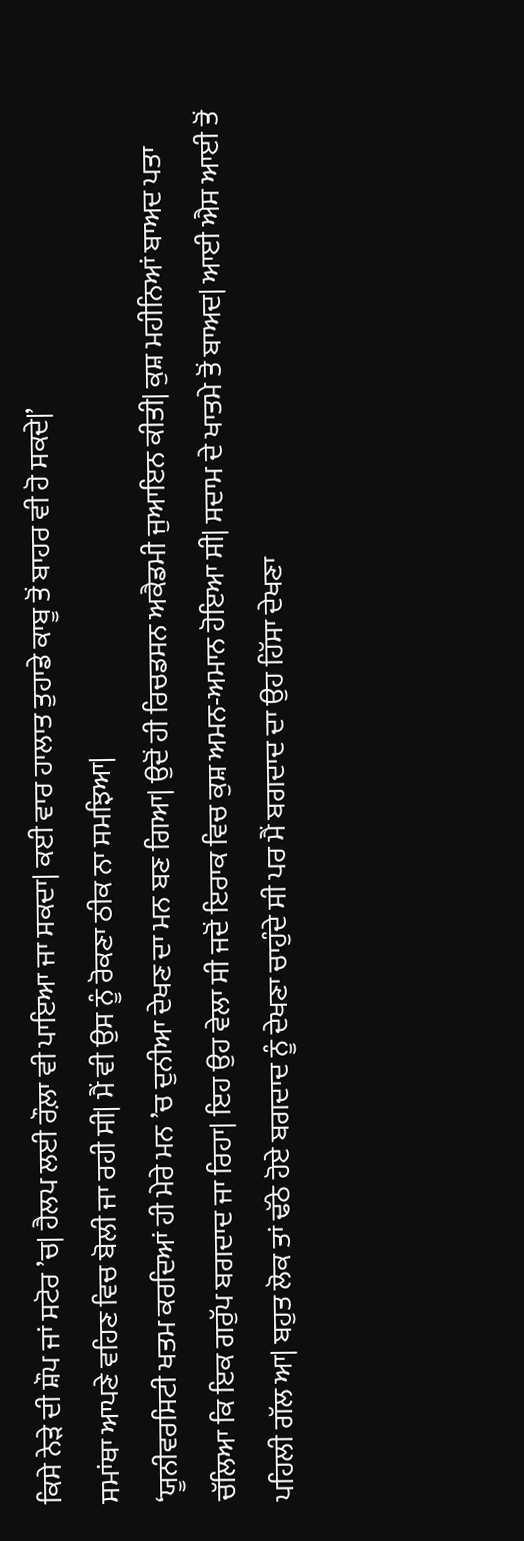ਕਿਸੇ ਨੇੜੇ ਦੀ ਸ਼ੌਪ ਜਾਂ ਸਟੋਰ ’ਚ| ਹੈਲਪ ਲਈ ਰੌਲ਼ਾ ਵੀ ਪਾਇਆ ਜਾ ਸਕਦਾ| ਕਈ ਵਾਰ ਹਾਲਾਤ ਤੁਹਾਡੇ ਕਾਬੂ ਤੋਂ ਬਾਹਰ ਵੀ ਹੋ ਸਕਦੇ|’
ਸਮਾਂਥਾ ਆਪਣੇ ਵਹਿਣ ਵਿਚ ਬੋਲੀ ਜਾ ਰਹੀ ਸੀ| ਮੈਂ ਵੀ ਉਸ ਨੂੰ ਰੋਕਣਾ ਠੀਕ ਨਾ ਸਮਝਿਆ|
‘ਯੂਨੀਵਰਸਿਟੀ ਖਤਮ ਕਰਦਿਆਂ ਹੀ ਮੇਰੇ ਮਨ ’ਚ ਦੁਨੀਆ ਦੇਖਣ ਦਾ ਮਨ ਬਣ ਗਿਆ| ਉਦੋਂ ਹੀ ਰਿਚਡਸਨ ਅਕੈਡਮੀ ਜੁਆਇਨ ਕੀਤੀ| ਕੁਸ਼ ਮਹੀਨਿਆਂ ਬਾਅਦ ਪਤਾ ਚੱਲਿਆ ਕਿ ਇਕ ਗਰੁੱਪ ਬਗਦਾਦ ਜਾ ਰਿਹਾ| ਇਹ ਉਹ ਵੇਲਾ ਸੀ ਜਦੋਂ ਇਰਾਕ ਵਿਚ ਕੁਸ਼ ਅਮਨ-ਅਮਾਨ ਹੋਇਆ ਸੀ| ਸਦਾਮ ਦੇ ਖਾਤਮੇ ਤੋਂ ਬਾਅਦ| ਆਈ ਐਸ ਆਈ ਤੋਂ ਪਹਿਲੀ ਗੱਲ ਆ| ਬਹੁਤ ਲੋਕ ਤਾਂ ਢੱਠੇ ਹੋਏ ਬਗਦਾਦ ਨੂੰ ਦੇਖਣਾ ਚਾਹੁੰਦੇ ਸੀ ਪਰ ਮੈਂ ਬਗਦਾਦ ਦਾ ਉਹ ਹਿੱਸਾ ਦੇਖਣਾ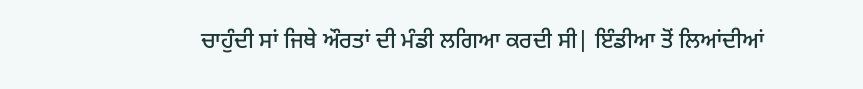ਚਾਹੁੰਦੀ ਸਾਂ ਜਿਥੇ ਔਰਤਾਂ ਦੀ ਮੰਡੀ ਲਗਿਆ ਕਰਦੀ ਸੀ| ਇੰਡੀਆ ਤੋਂ ਲਿਆਂਦੀਆਂ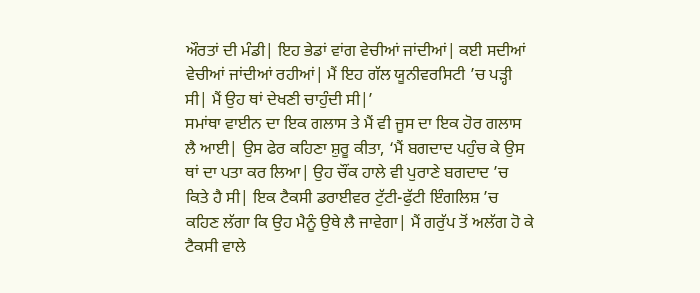ਔਰਤਾਂ ਦੀ ਮੰਡੀ| ਇਹ ਭੇਡਾਂ ਵਾਂਗ ਵੇਚੀਆਂ ਜਾਂਦੀਆਂ| ਕਈ ਸਦੀਆਂ ਵੇਚੀਆਂ ਜਾਂਦੀਆਂ ਰਹੀਆਂ| ਮੈਂ ਇਹ ਗੱਲ ਯੂਨੀਵਰਸਿਟੀ ’ਚ ਪੜ੍ਹੀ ਸੀ| ਮੈਂ ਉਹ ਥਾਂ ਦੇਖਣੀ ਚਾਹੁੰਦੀ ਸੀ|’
ਸਮਾਂਥਾ ਵਾਈਨ ਦਾ ਇਕ ਗਲਾਸ ਤੇ ਮੈਂ ਵੀ ਜੂਸ ਦਾ ਇਕ ਹੋਰ ਗਲਾਸ ਲੈ ਆਈ| ਉਸ ਫੇਰ ਕਹਿਣਾ ਸ਼ੁਰੂ ਕੀਤਾ, ‘ਮੈਂ ਬਗਦਾਦ ਪਹੁੰਚ ਕੇ ਉਸ ਥਾਂ ਦਾ ਪਤਾ ਕਰ ਲਿਆ| ਉਹ ਚੌਂਕ ਹਾਲੇ ਵੀ ਪੁਰਾਣੇ ਬਗਦਾਦ ’ਚ ਕਿਤੇ ਹੈ ਸੀ| ਇਕ ਟੈਕਸੀ ਡਰਾਈਵਰ ਟੁੱਟੀ-ਫੁੱਟੀ ਇੰਗਲਿਸ਼ ’ਚ ਕਹਿਣ ਲੱਗਾ ਕਿ ਉਹ ਮੈਨੂੰ ਉਥੇ ਲੈ ਜਾਵੇਗਾ| ਮੈਂ ਗਰੁੱਪ ਤੋਂ ਅਲੱਗ ਹੋ ਕੇ ਟੈਕਸੀ ਵਾਲੇ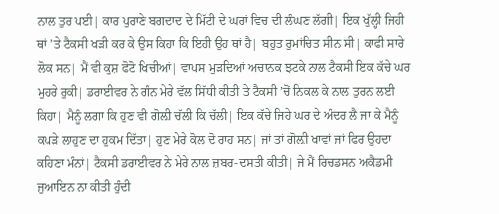ਨਾਲ ਤੁਰ ਪਈ| ਕਾਰ ਪੁਰਾਣੇ ਬਗਦਾਦ ਦੇ ਮਿੱਟੀ ਦੇ ਘਰਾਂ ਵਿਚ ਦੀ ਲੰਘਣ ਲੱਗੀ| ਇਕ ਖੁੱਲ੍ਹੀ ਜਿਹੀ ਥਾਂ ’ਤੇ ਟੈਕਸੀ ਖੜੀ ਕਰ ਕੇ ਉਸ ਕਿਹਾ ਕਿ ਇਹੀ ਉਹ ਥਾਂ ਹੈ| ਬਹੁਤ ਰੁਮਾਂਚਿਤ ਸੀਨ ਸੀ| ਕਾਫੀ ਸਾਰੇ ਲੋਕ ਸਨ| ਮੈਂ ਵੀ ਕੁਸ਼ ਫੋਟੋ ਖਿਚੀਆਂ| ਵਾਪਸ ਮੁੜਦਿਆਂ ਅਚਾਨਕ ਝਟਕੇ ਨਾਲ ਟੈਕਸੀ ਇਕ ਕੱਚੇ ਘਰ ਮੁਹਰੇ ਰੁਕੀ| ਡਰਾਈਵਰ ਨੇ ਗੰਨ ਮੇਰੇ ਵੱਲ ਸਿੱਧੀ ਕੀਤੀ ਤੇ ਟੈਕਸੀ ’ਚੋਂ ਨਿਕਲ ਕੇ ਨਾਲ ਤੁਰਨ ਲਈ ਕਿਹਾ| ਮੈਨੂੰ ਲਗਾ ਕਿ ਹੁਣ ਵੀ ਗੋਲ਼ੀ ਚੱਲੀ ਕਿ ਚੱਲੀ| ਇਕ ਕੱਚੇ ਜਿਹੇ ਘਰ ਦੇ ਅੰਦਰ ਲੈ ਜਾ ਕੇ ਮੈਨੂੰ ਕਪੜੇ ਲਾਹੁਣ ਦਾ ਹੁਕਮ ਦਿੱਤਾ| ਹੁਣ ਮੇਰੇ ਕੋਲ ਦੋ ਰਾਹ ਸਨ| ਜਾਂ ਤਾਂ ਗੋਲ਼ੀ ਖਾਵਾਂ ਜਾਂ ਫਿਰ ਉਹਦਾ ਕਹਿਣਾ ਮੰਨਾਂ| ਟੈਕਸੀ ਡਰਾਈਵਰ ਨੇ ਮੇਰੇ ਨਾਲ ਜ਼ਬਰ-ਦਸਤੀ ਕੀਤੀ| ਜੇ ਮੈਂ ਰਿਚਡਸਨ ਅਕੈਡਮੀ ਜੁਆਇਨ ਨਾ ਕੀਤੀ ਹੁੰਦੀ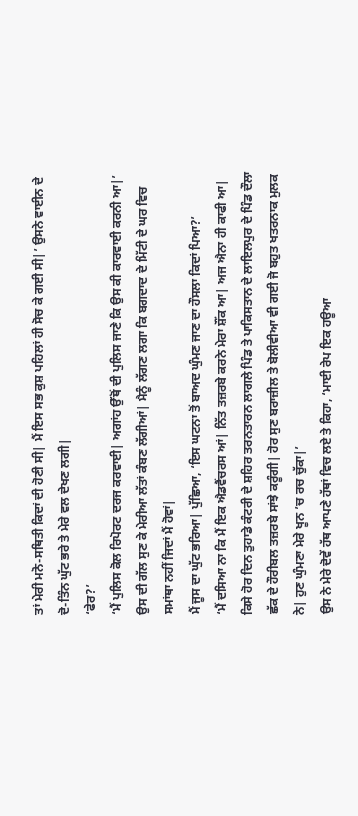ਤਾਂ ਮੇਰੀ ਮਨੋ-ਸਥਿਤੀ ਕਿਦਾਂ ਦੀ ਹੋਣੀ ਸੀ| ਮੈਂ ਇਸ ਸਭ ਕੁਸ਼ ਪਹਿਲਾਂ ਹੀ ਸੋਚ ਕੇ ਗਈ ਸੀ|’ ਉਸਨੇ ਵਾਈਨ ਦੇ ਦੋ-ਤਿੰਨ ਘੁੱਟ ਭਰੇ ਤੇ ਮੇਰੇ ਵਲ ਦੇਖਣ ਲਗੀ|
‘ਫੇਰ?’
‘ਮੈਂ ਪੁਲਿਸ ਕੋਲ ਰਿਪੋਰਟ ਦਰਜ ਕਰਵਾਈ| ਅਗਾਂਹ ਉੱਥੋਂ ਦੀ ਪੁਲਿਸ ਜਾਣੇ ਕਿ ਉਸ ਕੀ ਕਾਰਵਾਈ ਕਰਨੀ ਆ|’
ਉਸ ਦੀ ਗੱਲ ਸੁਣ ਕੇ ਮੇਰੀਆ ਲੱਤਾਂ ਕੰਬਣ ਲੱਗੀਆਂ| ਮੈਨੂੰ ਲੱਗਣ ਲਗਾ ਕਿ ਬਗਦਾਦ ਦੇ ਮਿੱਟੀ ਦੇ ਘਰ ਵਿਚ ਸਮਾਂਥਾ ਨਹੀਂ ਜਿਦਾਂ ਮੈਂ ਹੋਵਾਂ|
ਮੈਂ ਜੂਸ ਦਾ ਘੁੱਟ ਭਰਿਆ| ਪੁੱਛਿਆ, ‘ਇਸ ਘਟਨਾ ਤੋਂ ਬਾਅਦ ਘੁੰਮਣ ਜਾਣ ਦਾ ਹੌਸਲਾ ਕਿਦਾਂ ਪਿਆ?’
‘ਮੈਂ ਦਸਿਆ ਨਾ ਕਿ ਮੈਂ ਇਕ ਐਡਵੈਂਚਰਸ ਆਂ| ਨਿੱਤ ਤਜ਼ਰਬੇ ਕਰਨੇ ਮੇਰਾ ਸ਼ੌਂਕ ਆ| ਅਜ ਐਨਾ ਹੀ ਕਾਫੀ ਆ| ਕਿਸੇ ਹੋਰ ਦਿਨ ਤੁਹਾਡੇ ਕੰਟਰੀ ਦੇ ਸ਼ਹਿਰ ਤਰਨਤਾਰਨ ਲਾਗਲੇ ਪਿੰਡ ਤੇ ਪਾਕਿਸਤਾਨ ਦੇ ਲਾਇਲਪੁਰ ਦੇ ਪਿੰਡ ਦੌਲਾ ਛੱਕ ਦੇ ਹੌਰੀਬਲ ਤਜ਼ਰਬੇ ਸਾਂਝੇ ਕਰੂੰਗੀ| ਹੋਰ ਸੁਣ ਬਰਾਜ਼ੀਲ ਤੇ ਬੋਲੀਵੀਆ ਵੀ ਗਈ ਜੋ ਬਹੁਤ ਖਤਰਨਾਕ ਮੁਲਕ ਨੇ| ਹੁਣ ਘੁੰਮਣਾ ਮੇਰੇ ਖੂਨ ’ਚ ਰਚ ਚੁੱਕਾ|’
ਉਸ ਨੇ ਮੇਰੇ ਦੋਵੇਂ ਹੱਥ ਆਪਣੇ ਹੱਥਾਂ ਵਿਚ ਲਏ ਤੇ ਕਿਹਾ, ‘ਮਾਈ ਰੇਪ ਇਕ ਹਊਆ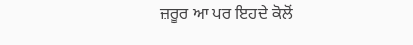ਜ਼ਰੂਰ ਆ ਪਰ ਇਹਦੇ ਕੋਲੋਂ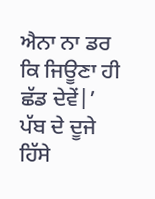ਐਨਾ ਨਾ ਡਰ ਕਿ ਜਿਊਣਾ ਹੀ ਛੱਡ ਦੇਵੇਂ|’
ਪੱਬ ਦੇ ਦੂਜੇ ਹਿੱਸੇ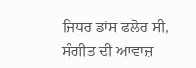ਜਿਧਰ ਡਾਂਸ ਫਲੋਰ ਸੀ, ਸੰਗੀਤ ਦੀ ਆਵਾਜ਼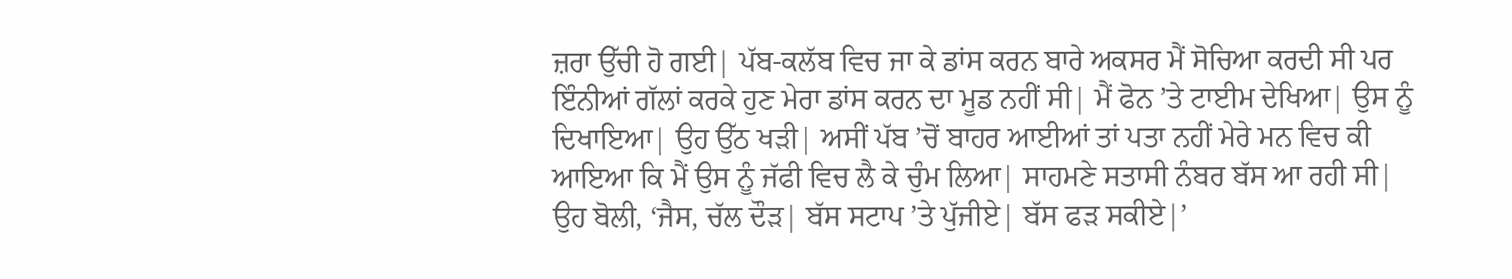ਜ਼ਰਾ ਉੱਚੀ ਹੋ ਗਈ| ਪੱਬ-ਕਲੱਬ ਵਿਚ ਜਾ ਕੇ ਡਾਂਸ ਕਰਨ ਬਾਰੇ ਅਕਸਰ ਮੈਂ ਸੋਚਿਆ ਕਰਦੀ ਸੀ ਪਰ ਇੰਨੀਆਂ ਗੱਲਾਂ ਕਰਕੇ ਹੁਣ ਮੇਰਾ ਡਾਂਸ ਕਰਨ ਦਾ ਮੂਡ ਨਹੀਂ ਸੀ| ਮੈਂ ਫੋਨ ’ਤੇ ਟਾਈਮ ਦੇਖਿਆ| ਉਸ ਨੂੰ ਦਿਖਾਇਆ| ਉਹ ਉੱਠ ਖੜੀ| ਅਸੀਂ ਪੱਬ ’ਚੋਂ ਬਾਹਰ ਆਈਆਂ ਤਾਂ ਪਤਾ ਨਹੀਂ ਮੇਰੇ ਮਨ ਵਿਚ ਕੀ ਆਇਆ ਕਿ ਮੈਂ ਉਸ ਨੂੰ ਜੱਫੀ ਵਿਚ ਲੈ ਕੇ ਚੁੰਮ ਲਿਆ| ਸਾਹਮਣੇ ਸਤਾਸੀ ਨੰਬਰ ਬੱਸ ਆ ਰਹੀ ਸੀ| ਉਹ ਬੋਲੀ, ‘ਜੈਸ, ਚੱਲ ਦੌੜ| ਬੱਸ ਸਟਾਪ ’ਤੇ ਪੁੱਜੀਏ| ਬੱਸ ਫੜ ਸਕੀਏ|’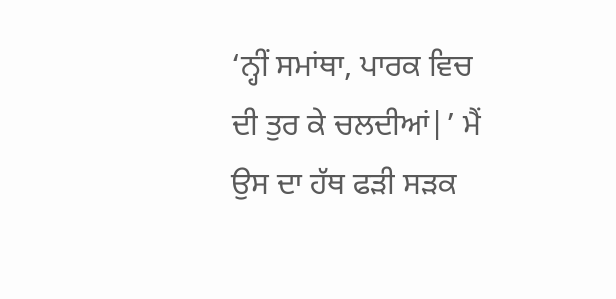‘ਨ੍ਹੀਂ ਸਮਾਂਥਾ, ਪਾਰਕ ਵਿਚ ਦੀ ਤੁਰ ਕੇ ਚਲਦੀਆਂ|’ ਮੈਂ ਉਸ ਦਾ ਹੱਥ ਫੜੀ ਸੜਕ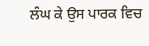ਲੰਘ ਕੇ ਉਸ ਪਾਰਕ ਵਿਚ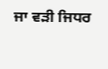ਜਾ ਵੜੀ ਜਿਧਰ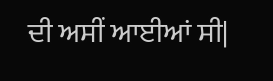ਦੀ ਅਸੀਂ ਆਈਆਂ ਸੀ|